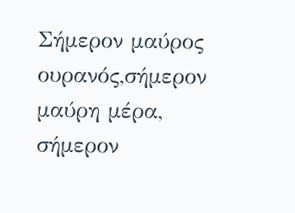Σήμερον μαύρος ουρανός,σήμερον μαύρη μέρα,
σήμερον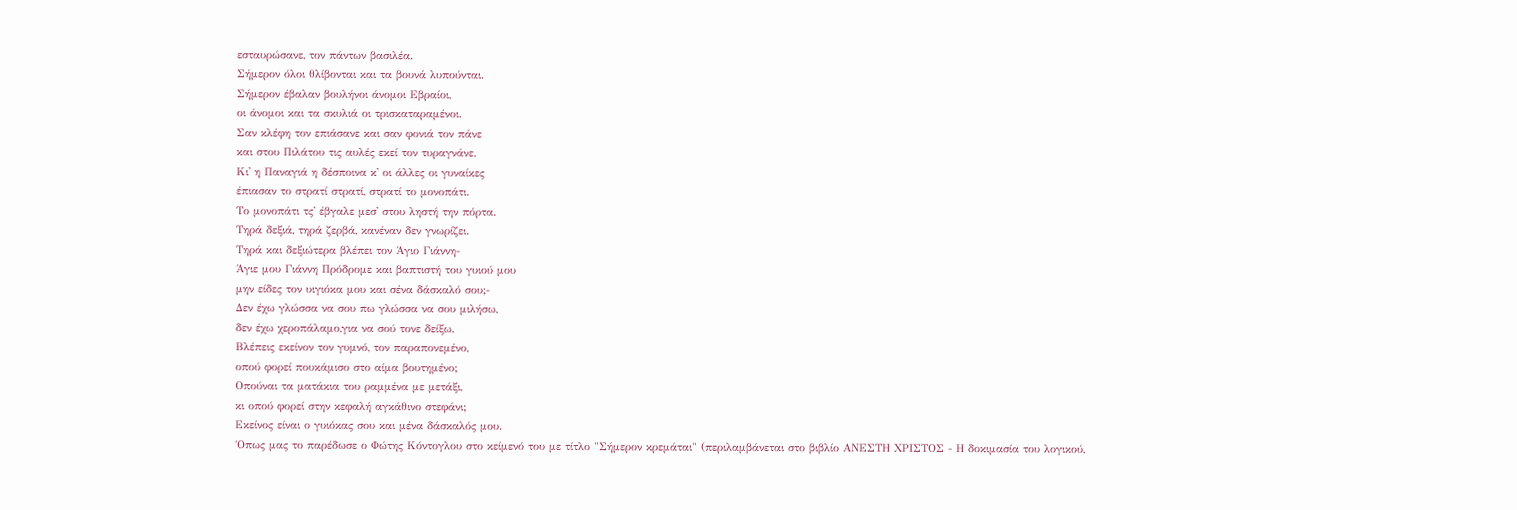εσταυρώσανε, τον πάντων βασιλέα.
Σήμερον όλοι θλίβονται και τα βουνά λυπούνται.
Σήμερον έβαλαν βουλήνοι άνομοι Εβραίοι,
οι άνομοι και τα σκυλιά οι τρισκαταραμένοι.
Σαν κλέφη τον επιάσανε και σαν φονιά τον πάνε
και στου Πιλάτου τις αυλές εκεί τον τυραγνάνε.
Κι' η Παναγιά η δέσποινα κ' οι άλλες οι γυναίκες
έπιασαν το στρατί στρατί, στρατί το μονοπάτι.
Το μονοπάτι τς' έβγαλε μεσ' στου ληστή την πόρτα.
Τηρά δεξιά, τηρά ζερβά, κανέναν δεν γνωρίζει.
Τηρά και δεξιώτερα βλέπει τον Άγιο Γιάννη-
Άγιε μου Γιάννη Πρόδρομε και βαπτιστή του γυιού μου
μην είδες τον υιγιόκα μου και σένα δάσκαλό σου;-
Δεν έχω γλώσσα να σου πω γλώσσα να σου μιλήσω,
δεν έχω χεροπάλαμο,για να σού τονε δείξω.
Βλέπεις εκείνον τον γυμνό, τον παραπονεμένο,
οπού φορεί πουκάμισο στο αίμα βουτημένο;
Οπούναι τα ματάκια του ραμμένα με μετάξι,
κι οπού φορεί στην κεφαλή αγκάθινο στεφάνι;
Εκείνος είναι ο γυιόκας σου και μένα δάσκαλός μου.
΄Οπως μας το παρέδωσε ο Φώτης Κόντογλου στο κείμενό του με τίτλο "Σήμερον κρεμάται" (περιλαμβάνεται στο βιβλίο ΑΝΕΣΤΗ ΧΡΙΣΤΟΣ - Η δοκιμασία του λογικού,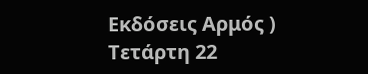Εκδόσεις Αρμός )
Τετάρτη 22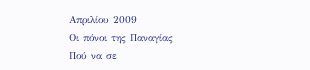Απριλίου 2009
Οι πόνοι της Παναγίας
Πού να σε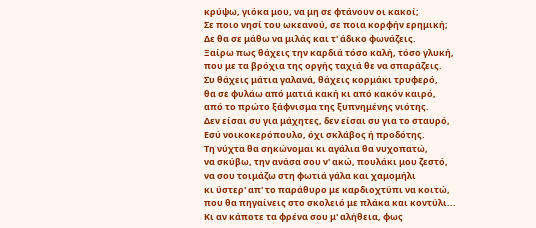κρύψω, γιόκα μου, να μη σε φτάνουν οι κακοί;
Σε ποιο νησί του ωκεανού, σε ποια κορφήν ερημική;
Δε θα σε μάθω να μιλάς και τ' άδικο φωνάζεις.
Ξαίρω πως θάχεις την καρδιά τόσο καλή, τόσο γλυκή,
που με τα βρόχια της οργής ταχιά θε να σπαράζεις.
Συ θάχεις μάτια γαλανά, θάχεις κορμάκι τρυφερό,
θα σε φυλάω από ματιά κακή κι από κακόν καιρό,
από το πρώτο ξάφνισμα της ξυπνημένης νιότης.
Δεν είσαι συ για μάχητες, δεν είσαι συ για το σταυρό,
Εσύ νοικοκερόπουλο, όχι σκλάβος ή προδότης.
Τη νύχτα θα σηκώνομαι κι αγάλια θα νυχοπατώ,
να σκύβω, την ανάσα σου ν' ακώ, πουλάκι μου ζεστό,
να σου τοιμάζω στη φωτιά γάλα και χαμομήλι
κι ύστερ' απ' το παράθυρο με καρδιοχτύπι να κοιτώ,
που θα πηγαίνεις στο σκολειό με πλάκα και κοντύλι...
Κι αν κάποτε τα φρένα σου μ' αλήθεια, φως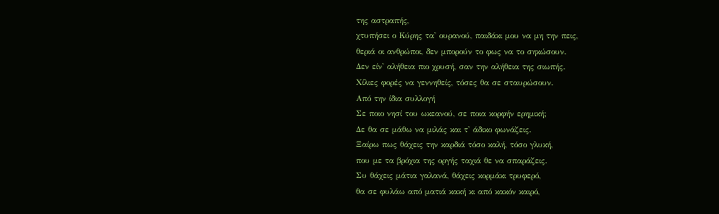της αστραπής,
χτυπήσει ο Κύρης τα' ουρανού, παιδάκι μου να μη την πεις,
θεριά οι ανθρώποι, δεν μπορούν το φως να το σηκώσουν.
Δεν είν' αλήθεια πιο χρυσή, σαν την αλήθεια της σιωπής.
Χίλιες φορές να γεννηθείς, τόσες θα σε σταυρώσουν.
Από την ίδια συλλογή
Σε ποιο νησί του ωκεανού, σε ποια κορφήν ερημική;
Δε θα σε μάθω να μιλάς και τ' άδικο φωνάζεις.
Ξαίρω πως θάχεις την καρδιά τόσο καλή, τόσο γλυκή,
που με τα βρόχια της οργής ταχιά θε να σπαράζεις.
Συ θάχεις μάτια γαλανά, θάχεις κορμάκι τρυφερό,
θα σε φυλάω από ματιά κακή κι από κακόν καιρό,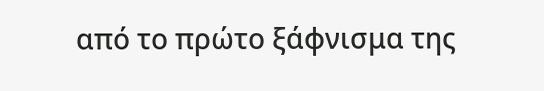από το πρώτο ξάφνισμα της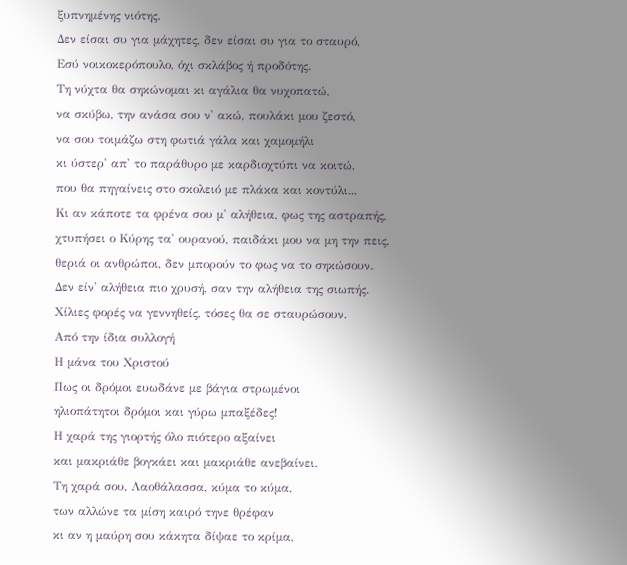ξυπνημένης νιότης.
Δεν είσαι συ για μάχητες, δεν είσαι συ για το σταυρό,
Εσύ νοικοκερόπουλο, όχι σκλάβος ή προδότης.
Τη νύχτα θα σηκώνομαι κι αγάλια θα νυχοπατώ,
να σκύβω, την ανάσα σου ν' ακώ, πουλάκι μου ζεστό,
να σου τοιμάζω στη φωτιά γάλα και χαμομήλι
κι ύστερ' απ' το παράθυρο με καρδιοχτύπι να κοιτώ,
που θα πηγαίνεις στο σκολειό με πλάκα και κοντύλι...
Κι αν κάποτε τα φρένα σου μ' αλήθεια, φως της αστραπής,
χτυπήσει ο Κύρης τα' ουρανού, παιδάκι μου να μη την πεις,
θεριά οι ανθρώποι, δεν μπορούν το φως να το σηκώσουν.
Δεν είν' αλήθεια πιο χρυσή, σαν την αλήθεια της σιωπής.
Χίλιες φορές να γεννηθείς, τόσες θα σε σταυρώσουν.
Από την ίδια συλλογή
Η μάνα του Χριστού
Πως οι δρόμοι ευωδάνε με βάγια στρωμένοι
ηλιοπάτητοι δρόμοι και γύρω μπαξέδες!
Η χαρά της γιορτής όλο πιότερο αξαίνει
και μακριάθε βογκάει και μακριάθε ανεβαίνει.
Τη χαρά σου, Λαοθάλασσα, κύμα το κύμα,
των αλλώνε τα μίση καιρό τηνε θρέφαν
κι αν η μαύρη σου κάκητα δίψαε το κρίμα,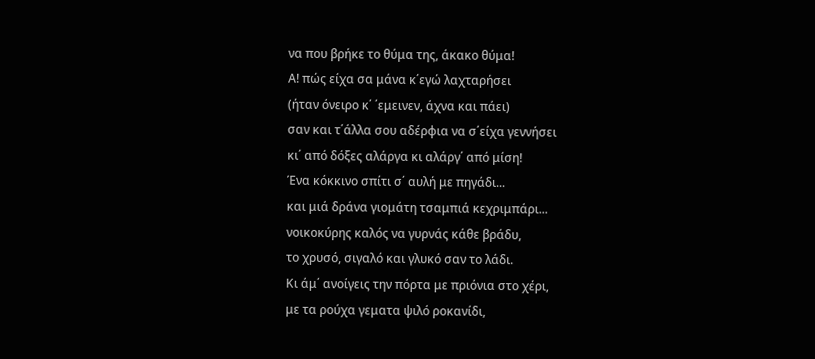να που βρήκε το θύμα της, άκακο θύμα!
Α! πώς είχα σα μάνα κ΄εγώ λαχταρήσει
(ήταν όνειρο κ΄ ΄εμεινεν, άχνα και πάει)
σαν και τ΄άλλα σου αδέρφια να σ΄είχα γεννήσει
κι΄ από δόξες αλάργα κι αλάργ΄ από μίση!
Ένα κόκκινο σπίτι σ΄ αυλή με πηγάδι...
και μιά δράνα γιομάτη τσαμπιά κεχριμπάρι...
νοικοκύρης καλός να γυρνάς κάθε βράδυ,
το χρυσό, σιγαλό και γλυκό σαν το λάδι.
Κι άμ΄ ανοίγεις την πόρτα με πριόνια στο χέρι,
με τα ρούχα γεματα ψιλό ροκανίδι,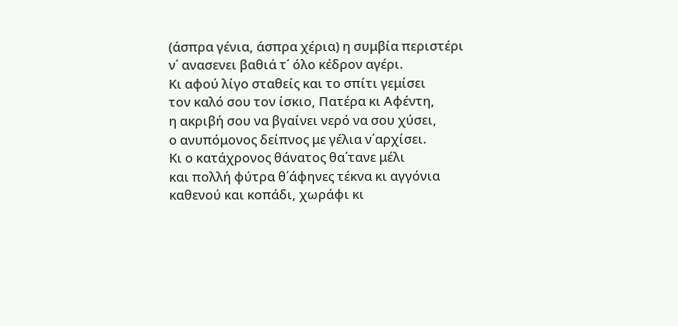(άσπρα γένια, άσπρα χέρια) η συμβία περιστέρι
ν΄ ανασενει βαθιά τ΄ όλο κέδρον αγέρι.
Κι αφού λίγο σταθείς και το σπίτι γεμίσει
τον καλό σου τον ίσκιο, Πατέρα κι Αφέντη,
η ακριβή σου να βγαίνει νερό να σου χύσει,
ο ανυπόμονος δείπνος με γέλια ν΄αρχίσει.
Κι ο κατάχρονος θάνατος θα΄τανε μέλι
και πολλή φύτρα θ΄άφηνες τέκνα κι αγγόνια
καθενού και κοπάδι, χωράφι κι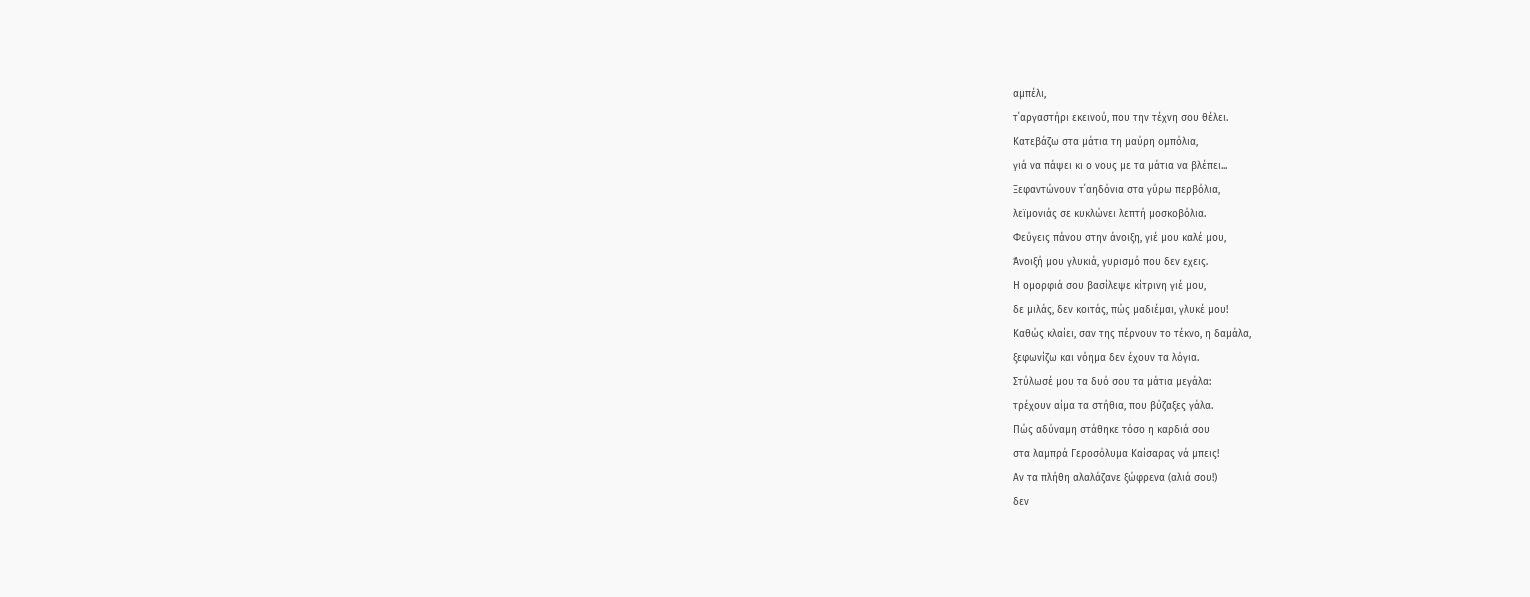αμπέλι,
τ΄αργαστήρι εκεινού, που την τέχνη σου θέλει.
Κατεβάζω στα μάτια τη μαύρη ομπόλια,
γιά να πάψει κι ο νους με τα μάτια να βλέπει...
Ξεφαντώνουν τ΄αηδόνια στα γύρω περβόλια,
λεϊμονιάς σε κυκλώνει λεπτή μοσκοβόλια.
Φεύγεις πάνου στην άνοιξη, γιέ μου καλέ μου,
Άνοιξή μου γλυκιά, γυρισμό που δεν εχεις.
Η ομορφιά σου βασίλεψε κίτρινη γιέ μου,
δε μιλάς, δεν κοιτάς, πώς μαδιέμαι, γλυκέ μου!
Καθώς κλαίει, σαν της πέρνουν το τέκνο, η δαμάλα,
ξεφωνίζω και νόημα δεν έχουν τα λόγια.
Στύλωσέ μου τα δυό σου τα μάτια μεγάλα:
τρέχουν αίμα τα στήθια, που βύζαξες γάλα.
Πώς αδύναμη στάθηκε τόσο η καρδιά σου
στα λαμπρά Γεροσόλυμα Καίσαρας νά μπεις!
Αν τα πλήθη αλαλάζανε ξώφρενα (αλιά σου!)
δεν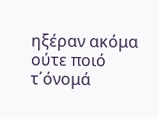ηξέραν ακόμα ούτε ποιό τ΄όνομά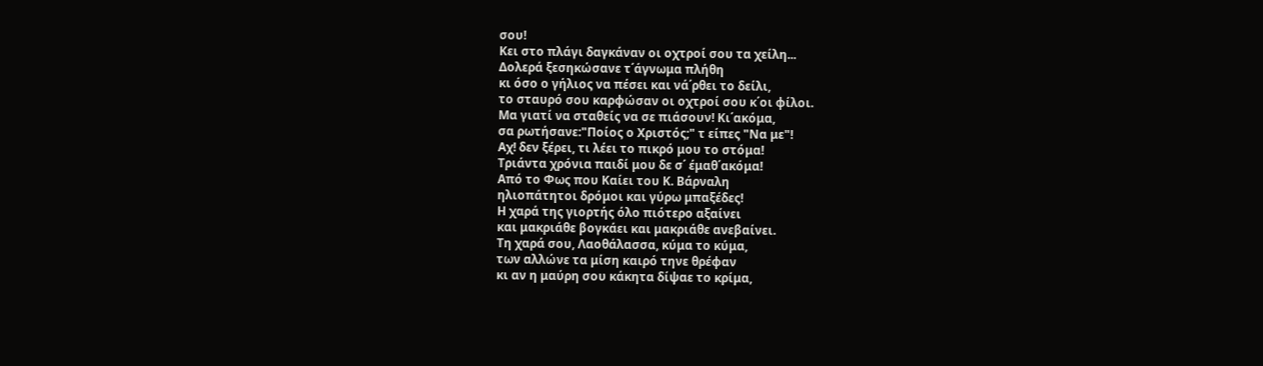σου!
Κει στο πλάγι δαγκάναν οι οχτροί σου τα χείλη...
Δολερά ξεσηκώσανε τ΄άγνωμα πλήθη
κι όσο ο γήλιος να πέσει και νά΄ρθει το δείλι,
το σταυρό σου καρφώσαν οι οχτροί σου κ΄οι φίλοι.
Μα γιατί να σταθείς να σε πιάσουν! Κι΄ακόμα,
σα ρωτήσανε:"Ποίος ο Χριστός;" τ είπες "Να με"!
Αχ! δεν ξέρει, τι λέει το πικρό μου το στόμα!
Τριάντα χρόνια παιδί μου δε σ΄ έμαθ΄ακόμα!
Από το Φως που Καίει του Κ. Βάρναλη
ηλιοπάτητοι δρόμοι και γύρω μπαξέδες!
Η χαρά της γιορτής όλο πιότερο αξαίνει
και μακριάθε βογκάει και μακριάθε ανεβαίνει.
Τη χαρά σου, Λαοθάλασσα, κύμα το κύμα,
των αλλώνε τα μίση καιρό τηνε θρέφαν
κι αν η μαύρη σου κάκητα δίψαε το κρίμα,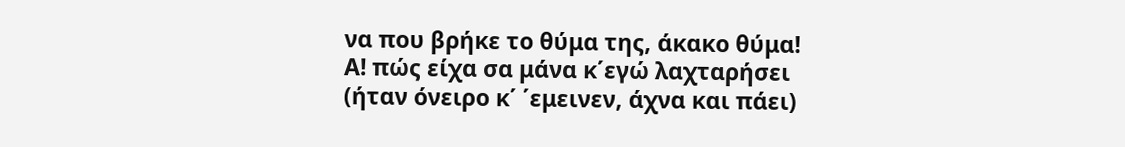να που βρήκε το θύμα της, άκακο θύμα!
Α! πώς είχα σα μάνα κ΄εγώ λαχταρήσει
(ήταν όνειρο κ΄ ΄εμεινεν, άχνα και πάει)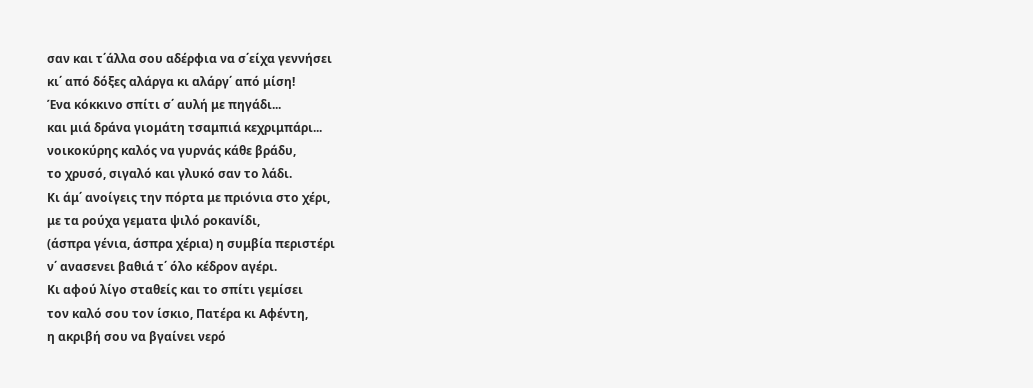σαν και τ΄άλλα σου αδέρφια να σ΄είχα γεννήσει
κι΄ από δόξες αλάργα κι αλάργ΄ από μίση!
Ένα κόκκινο σπίτι σ΄ αυλή με πηγάδι...
και μιά δράνα γιομάτη τσαμπιά κεχριμπάρι...
νοικοκύρης καλός να γυρνάς κάθε βράδυ,
το χρυσό, σιγαλό και γλυκό σαν το λάδι.
Κι άμ΄ ανοίγεις την πόρτα με πριόνια στο χέρι,
με τα ρούχα γεματα ψιλό ροκανίδι,
(άσπρα γένια, άσπρα χέρια) η συμβία περιστέρι
ν΄ ανασενει βαθιά τ΄ όλο κέδρον αγέρι.
Κι αφού λίγο σταθείς και το σπίτι γεμίσει
τον καλό σου τον ίσκιο, Πατέρα κι Αφέντη,
η ακριβή σου να βγαίνει νερό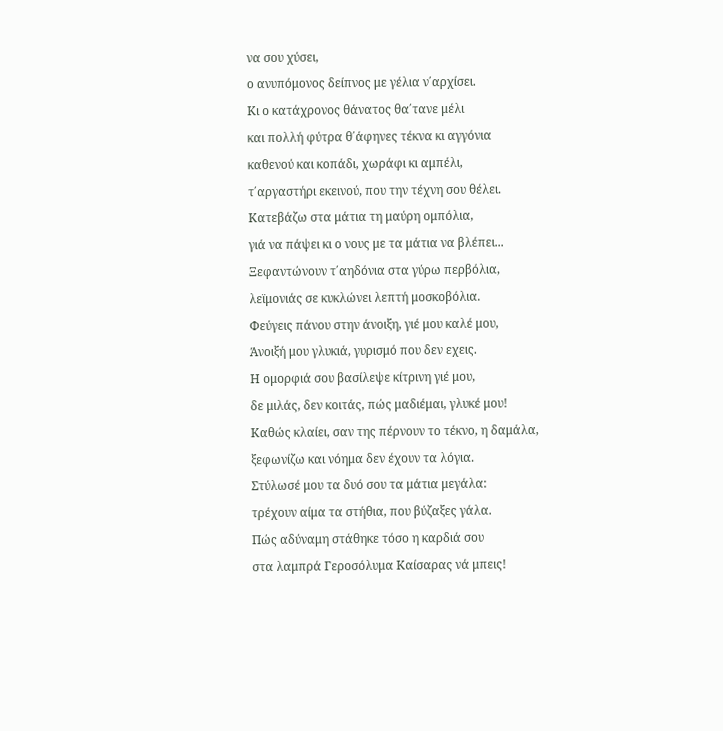να σου χύσει,
ο ανυπόμονος δείπνος με γέλια ν΄αρχίσει.
Κι ο κατάχρονος θάνατος θα΄τανε μέλι
και πολλή φύτρα θ΄άφηνες τέκνα κι αγγόνια
καθενού και κοπάδι, χωράφι κι αμπέλι,
τ΄αργαστήρι εκεινού, που την τέχνη σου θέλει.
Κατεβάζω στα μάτια τη μαύρη ομπόλια,
γιά να πάψει κι ο νους με τα μάτια να βλέπει...
Ξεφαντώνουν τ΄αηδόνια στα γύρω περβόλια,
λεϊμονιάς σε κυκλώνει λεπτή μοσκοβόλια.
Φεύγεις πάνου στην άνοιξη, γιέ μου καλέ μου,
Άνοιξή μου γλυκιά, γυρισμό που δεν εχεις.
Η ομορφιά σου βασίλεψε κίτρινη γιέ μου,
δε μιλάς, δεν κοιτάς, πώς μαδιέμαι, γλυκέ μου!
Καθώς κλαίει, σαν της πέρνουν το τέκνο, η δαμάλα,
ξεφωνίζω και νόημα δεν έχουν τα λόγια.
Στύλωσέ μου τα δυό σου τα μάτια μεγάλα:
τρέχουν αίμα τα στήθια, που βύζαξες γάλα.
Πώς αδύναμη στάθηκε τόσο η καρδιά σου
στα λαμπρά Γεροσόλυμα Καίσαρας νά μπεις!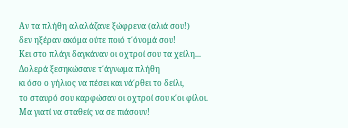Αν τα πλήθη αλαλάζανε ξώφρενα (αλιά σου!)
δεν ηξέραν ακόμα ούτε ποιό τ΄όνομά σου!
Κει στο πλάγι δαγκάναν οι οχτροί σου τα χείλη...
Δολερά ξεσηκώσανε τ΄άγνωμα πλήθη
κι όσο ο γήλιος να πέσει και νά΄ρθει το δείλι,
το σταυρό σου καρφώσαν οι οχτροί σου κ΄οι φίλοι.
Μα γιατί να σταθείς να σε πιάσουν!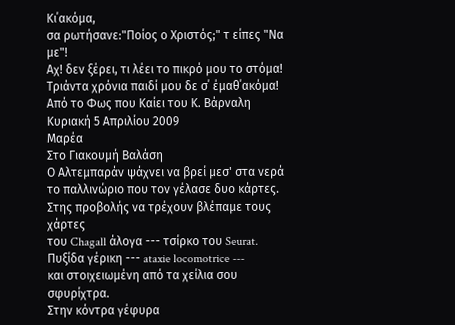Κι΄ακόμα,
σα ρωτήσανε:"Ποίος ο Χριστός;" τ είπες "Να με"!
Αχ! δεν ξέρει, τι λέει το πικρό μου το στόμα!
Τριάντα χρόνια παιδί μου δε σ΄ έμαθ΄ακόμα!
Από το Φως που Καίει του Κ. Βάρναλη
Κυριακή 5 Απριλίου 2009
Μαρέα
Στο Γιακουμή Βαλάση
Ο Αλτεμπαράν ψάχνει να βρεί μεσ' στα νερά
το παλλινώριο που τον γέλασε δυο κάρτες.
Στης προβολής να τρέχουν βλέπαμε τους χάρτες
του Chagall άλογα --- τσίρκο του Seurat.
Πυξίδα γέρικη --- ataxie locomotrice ---
και στοιχειωμένη από τα χείλια σου σφυρίχτρα.
Στην κόντρα γέφυρα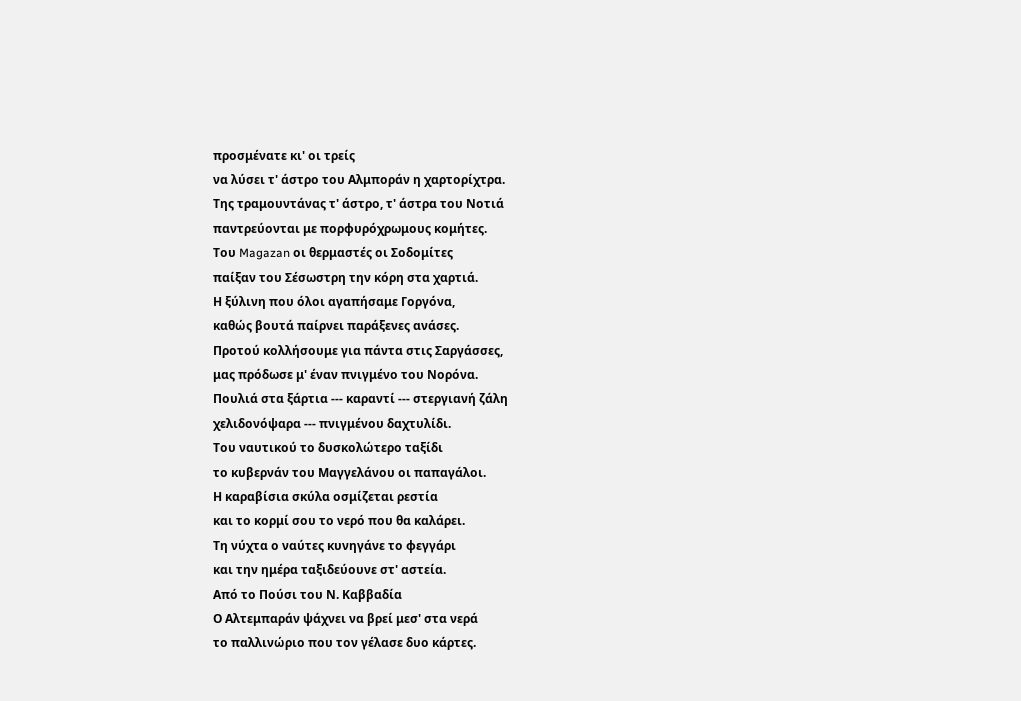προσμένατε κι' οι τρείς
να λύσει τ' άστρο του Αλμποράν η χαρτορίχτρα.
Της τραμουντάνας τ' άστρο, τ' άστρα του Νοτιά
παντρεύονται με πορφυρόχρωμους κομήτες.
Του Magazan οι θερμαστές οι Σοδομίτες
παίξαν του Σέσωστρη την κόρη στα χαρτιά.
Η ξύλινη που όλοι αγαπήσαμε Γοργόνα,
καθώς βουτά παίρνει παράξενες ανάσες.
Προτού κολλήσουμε για πάντα στις Σαργάσσες,
μας πρόδωσε μ' έναν πνιγμένο του Νορόνα.
Πουλιά στα ξάρτια --- καραντί --- στεργιανή ζάλη
χελιδονόψαρα --- πνιγμένου δαχτυλίδι.
Του ναυτικού το δυσκολώτερο ταξίδι
το κυβερνάν του Μαγγελάνου οι παπαγάλοι.
Η καραβίσια σκύλα οσμίζεται ρεστία
και το κορμί σου το νερό που θα καλάρει.
Τη νύχτα ο ναύτες κυνηγάνε το φεγγάρι
και την ημέρα ταξιδεύουνε στ' αστεία.
Από το Πούσι του Ν. Καββαδία
Ο Αλτεμπαράν ψάχνει να βρεί μεσ' στα νερά
το παλλινώριο που τον γέλασε δυο κάρτες.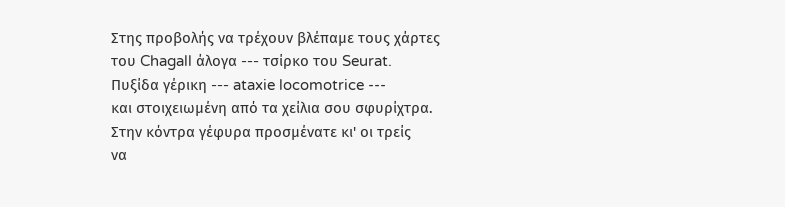Στης προβολής να τρέχουν βλέπαμε τους χάρτες
του Chagall άλογα --- τσίρκο του Seurat.
Πυξίδα γέρικη --- ataxie locomotrice ---
και στοιχειωμένη από τα χείλια σου σφυρίχτρα.
Στην κόντρα γέφυρα προσμένατε κι' οι τρείς
να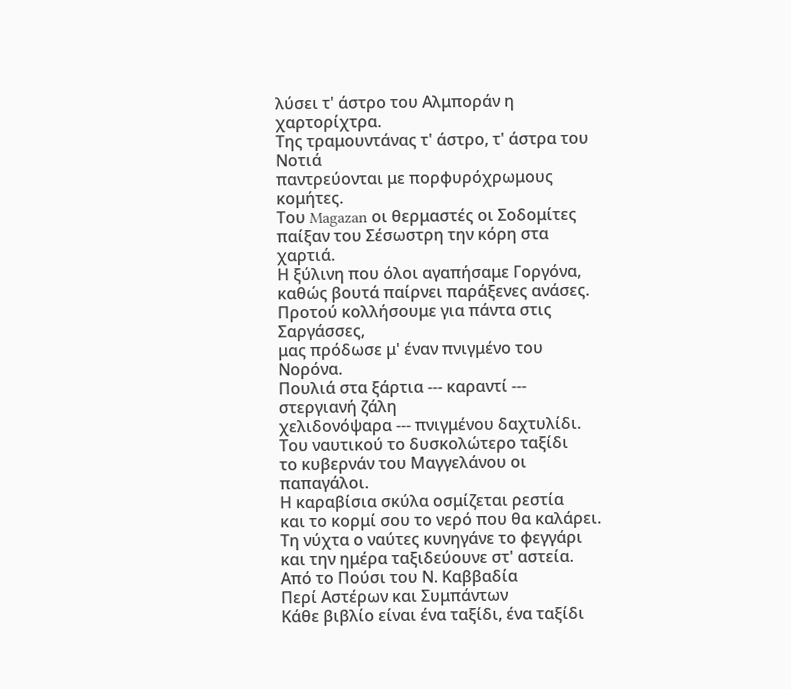λύσει τ' άστρο του Αλμποράν η χαρτορίχτρα.
Της τραμουντάνας τ' άστρο, τ' άστρα του Νοτιά
παντρεύονται με πορφυρόχρωμους κομήτες.
Του Magazan οι θερμαστές οι Σοδομίτες
παίξαν του Σέσωστρη την κόρη στα χαρτιά.
Η ξύλινη που όλοι αγαπήσαμε Γοργόνα,
καθώς βουτά παίρνει παράξενες ανάσες.
Προτού κολλήσουμε για πάντα στις Σαργάσσες,
μας πρόδωσε μ' έναν πνιγμένο του Νορόνα.
Πουλιά στα ξάρτια --- καραντί --- στεργιανή ζάλη
χελιδονόψαρα --- πνιγμένου δαχτυλίδι.
Του ναυτικού το δυσκολώτερο ταξίδι
το κυβερνάν του Μαγγελάνου οι παπαγάλοι.
Η καραβίσια σκύλα οσμίζεται ρεστία
και το κορμί σου το νερό που θα καλάρει.
Τη νύχτα ο ναύτες κυνηγάνε το φεγγάρι
και την ημέρα ταξιδεύουνε στ' αστεία.
Από το Πούσι του Ν. Καββαδία
Περί Αστέρων και Συμπάντων
Κάθε βιβλίο είναι ένα ταξίδι, ένα ταξίδι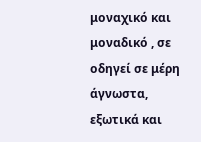μοναχικό και μοναδικό , σε οδηγεί σε μέρη άγνωστα, εξωτικά και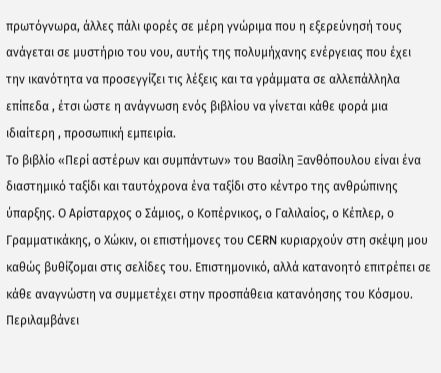πρωτόγνωρα, άλλες πάλι φορές σε μέρη γνώριμα που η εξερεύνησή τους ανάγεται σε μυστήριο του νου, αυτής της πολυμήχανης ενέργειας που έχει την ικανότητα να προσεγγίζει τις λέξεις και τα γράμματα σε αλλεπάλληλα επίπεδα , έτσι ώστε η ανάγνωση ενός βιβλίου να γίνεται κάθε φορά μια ιδιαίτερη , προσωπική εμπειρία.
Το βιβλίο «Περί αστέρων και συμπάντων» του Βασίλη Ξανθόπουλου είναι ένα διαστημικό ταξίδι και ταυτόχρονα ένα ταξίδι στο κέντρο της ανθρώπινης ύπαρξης. Ο Αρίσταρχος ο Σάμιος, ο Κοπέρνικος, ο Γαλιλαίος, ο Κέπλερ, ο Γραμματικάκης, ο Χώκιν, οι επιστήμονες του CERN κυριαρχούν στη σκέψη μου καθώς βυθίζομαι στις σελίδες του. Επιστημονικό, αλλά κατανοητό επιτρέπει σε κάθε αναγνώστη να συμμετέχει στην προσπάθεια κατανόησης του Κόσμου. Περιλαμβάνει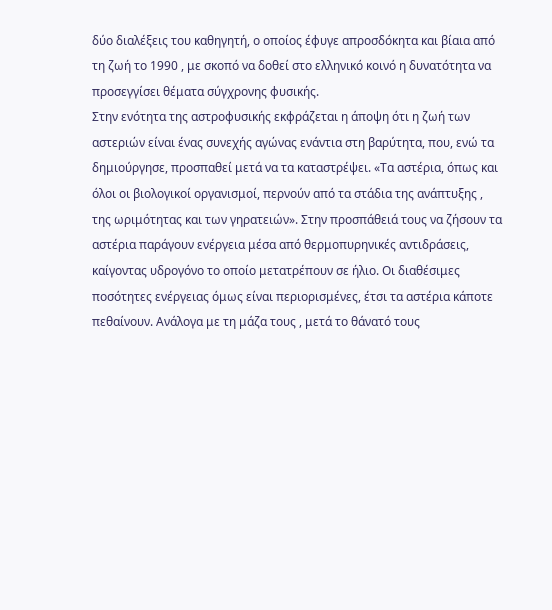δύο διαλέξεις του καθηγητή, ο οποίος έφυγε απροσδόκητα και βίαια από τη ζωή το 1990 , με σκοπό να δοθεί στο ελληνικό κοινό η δυνατότητα να προσεγγίσει θέματα σύγχρονης φυσικής.
Στην ενότητα της αστροφυσικής εκφράζεται η άποψη ότι η ζωή των αστεριών είναι ένας συνεχής αγώνας ενάντια στη βαρύτητα, που, ενώ τα δημιούργησε, προσπαθεί μετά να τα καταστρέψει. «Τα αστέρια, όπως και όλοι οι βιολογικοί οργανισμοί, περνούν από τα στάδια της ανάπτυξης , της ωριμότητας και των γηρατειών». Στην προσπάθειά τους να ζήσουν τα αστέρια παράγουν ενέργεια μέσα από θερμοπυρηνικές αντιδράσεις, καίγοντας υδρογόνο το οποίο μετατρέπουν σε ήλιο. Οι διαθέσιμες ποσότητες ενέργειας όμως είναι περιορισμένες, έτσι τα αστέρια κάποτε πεθαίνουν. Ανάλογα με τη μάζα τους , μετά το θάνατό τους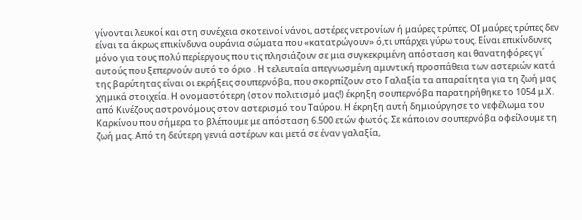γίνονται λευκοί και στη συνέχεια σκοτεινοί νάνοι, αστέρες νετρονίων ή μαύρες τρύπες. ΟΙ μαύρες τρύπες δεν είναι τα άκρως επικίνδυνα ουράνια σώματα που «κατατρώγουν» ό,τι υπάρχει γύρω τους. Είναι επικίνδυνες μόνο για τους πολύ περίεργους που τις πλησιάζουν σε μια συγκεκριμένη απόσταση και θανατηφόρες γι΄ αυτούς που ξεπερνούν αυτό το όριο . Η τελευταία απεγνωσμένη αμυντική προσπάθεια των αστεριών κατά της βαρύτητας είναι οι εκρήξεις σουπερνόβα, που σκορπίζουν στο Γαλαξία τα απαραίτητα για τη ζωή μας χημικά στοιχεία. Η ονομαστότερη (στον πολιτισμό μας!) έκρηξη σουπερνόβα παρατηρήθηκε το 1054 μ.Χ. από Κινέζους αστρονόμους στον αστερισμό του Ταύρου. Η έκρηξη αυτή δημιούργησε το νεφέλωμα του Καρκίνου που σήμερα το βλέπουμε με απόσταση 6.500 ετών φωτός. Σε κάποιον σουπερνόβα οφείλουμε τη ζωή μας. Από τη δεύτερη γενιά αστέρων και μετά σε έναν γαλαξία,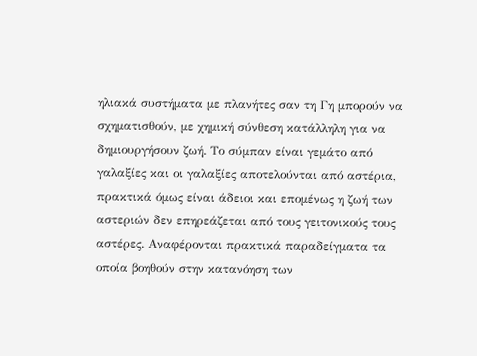ηλιακά συστήματα με πλανήτες σαν τη Γη μπορούν να σχηματισθούν, με χημική σύνθεση κατάλληλη για να δημιουργήσουν ζωή. Το σύμπαν είναι γεμάτο από γαλαξίες και οι γαλαξίες αποτελούνται από αστέρια, πρακτικά όμως είναι άδειοι και επομένως η ζωή των αστεριών δεν επηρεάζεται από τους γειτονικούς τους αστέρες. Αναφέρονται πρακτικά παραδείγματα τα οποία βοηθούν στην κατανόηση των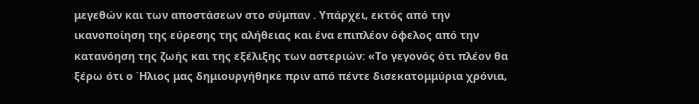μεγεθών και των αποστάσεων στο σύμπαν . Υπάρχει, εκτός από την ικανοποίηση της εύρεσης της αλήθειας και ένα επιπλέον όφελος από την κατανόηση της ζωής και της εξέλιξης των αστεριών: «Το γεγονός ότι πλέον θα ξέρω ότι ο ΄Ηλιος μας δημιουργήθηκε πριν από πέντε δισεκατομμύρια χρόνια,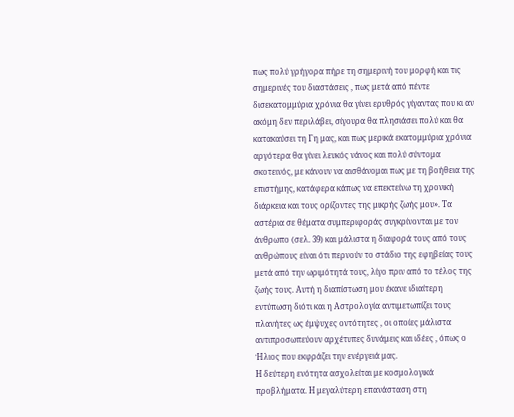πως πολύ γρήγορα πήρε τη σημερινή του μορφή και τις σημερινές του διαστάσεις , πως μετά από πέντε δισεκατομμύρια χρόνια θα γίνει ερυθρός γίγαντας που κι αν ακόμη δεν περιλάβει, σίγουρα θα πλησιάσει πολύ και θα κατακαύσει τη Γη μας, και πως μερικά εκατομμύρια χρόνια αργότερα θα γίνει λευκός νάνος και πολύ σύντομα σκοτεινός, με κάνουν να αισθάνομαι πως με τη βοήθεια της επιστήμης, κατάφερα κάπως να επεκτείνω τη χρονική διάρκεια και τους ορίζοντες της μικρής ζωής μου». Τα αστέρια σε θέματα συμπεριφοράς συγκρίνονται με τον άνθρωπο (σελ. 39) και μάλιστα η διαφορά τους από τους ανθρώπους είναι ότι περνούν το στάδιο της εφηβείας τους μετά από την ωριμότητά τους, λίγο πριν από το τέλος της ζωής τους. Αυτή η διαπίστωση μου έκανε ιδιαίτερη εντύπωση διότι και η Αστρολογία αντιμετωπίζει τους πλανήτες ως έμψυχες οντότητες , οι οποίες μάλιστα αντιπροσωπεύουν αρχέτυπες δυνάμεις και ιδέες , όπως ο Ήλιος που εκφράζει την ενέργειά μας.
Η δεύτερη ενότητα ασχολείται με κοσμολογικά προβλήματα. Η μεγαλύτερη επανάσταση στη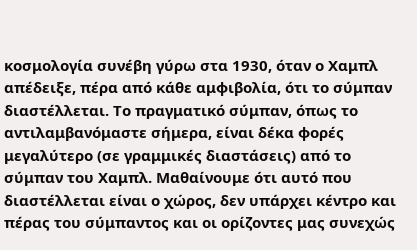κοσμολογία συνέβη γύρω στα 1930, όταν ο Χαμπλ απέδειξε, πέρα από κάθε αμφιβολία, ότι το σύμπαν διαστέλλεται. Το πραγματικό σύμπαν, όπως το αντιλαμβανόμαστε σήμερα, είναι δέκα φορές μεγαλύτερο (σε γραμμικές διαστάσεις) από το σύμπαν του Χαμπλ. Μαθαίνουμε ότι αυτό που διαστέλλεται είναι ο χώρος, δεν υπάρχει κέντρο και πέρας του σύμπαντος και οι ορίζοντες μας συνεχώς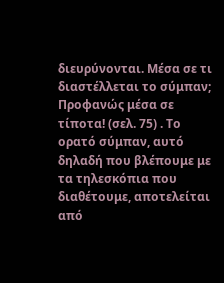διευρύνονται. Μέσα σε τι διαστέλλεται το σύμπαν; Προφανώς μέσα σε τίποτα! (σελ. 75) . Το ορατό σύμπαν, αυτό δηλαδή που βλέπουμε με τα τηλεσκόπια που διαθέτουμε, αποτελείται από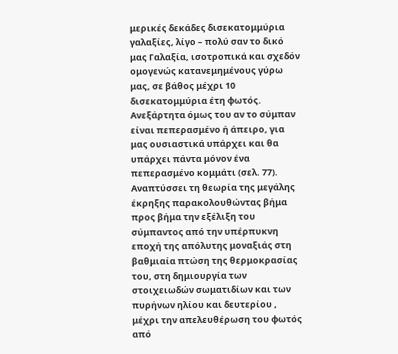μερικές δεκάδες δισεκατομμύρια γαλαξίες, λίγο – πολύ σαν το δικό μας Γαλαξία, ισοτροπικά και σχεδόν ομογενώς κατανεμημένους γύρω μας, σε βάθος μέχρι 10 δισεκατομμύρια έτη φωτός. Ανεξάρτητα όμως του αν το σύμπαν είναι πεπερασμένο ή άπειρο, για μας ουσιαστικά υπάρχει και θα υπάρχει πάντα μόνον ένα πεπερασμένο κομμάτι (σελ. 77). Αναπτύσσει τη θεωρία της μεγάλης έκρηξης παρακολουθώντας βήμα προς βήμα την εξέλιξη του σύμπαντος από την υπέρπυκνη εποχή της απόλυτης μοναξιάς στη βαθμιαία πτώση της θερμοκρασίας του, στη δημιουργία των στοιχειωδών σωματιδίων και των πυρήνων ηλίου και δευτερίου , μέχρι την απελευθέρωση του φωτός από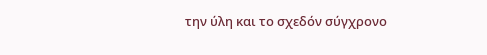την ύλη και το σχεδόν σύγχρονο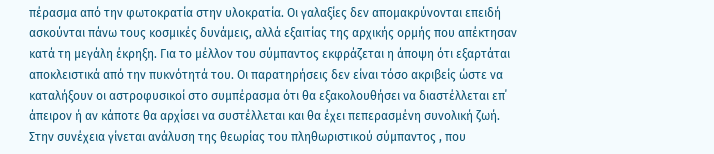πέρασμα από την φωτοκρατία στην υλοκρατία. Οι γαλαξίες δεν απομακρύνονται επειδή ασκούνται πάνω τους κοσμικές δυνάμεις, αλλά εξαιτίας της αρχικής ορμής που απέκτησαν κατά τη μεγάλη έκρηξη. Για το μέλλον του σύμπαντος εκφράζεται η άποψη ότι εξαρτάται αποκλειστικά από την πυκνότητά του. Οι παρατηρήσεις δεν είναι τόσο ακριβείς ώστε να καταλήξουν οι αστροφυσικοί στο συμπέρασμα ότι θα εξακολουθήσει να διαστέλλεται επ΄ άπειρον ή αν κάποτε θα αρχίσει να συστέλλεται και θα έχει πεπερασμένη συνολική ζωή. Στην συνέχεια γίνεται ανάλυση της θεωρίας του πληθωριστικού σύμπαντος , που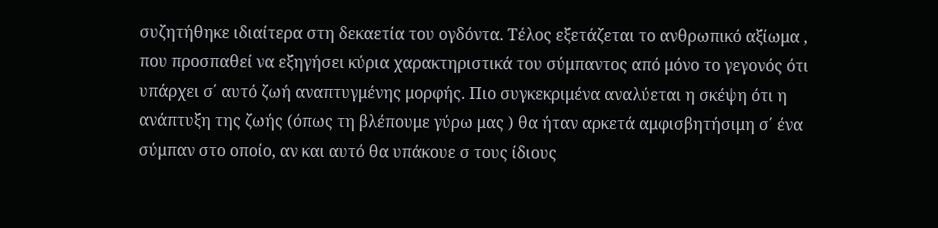συζητήθηκε ιδιαίτερα στη δεκαετία του ογδόντα. Τέλος εξετάζεται το ανθρωπικό αξίωμα , που προσπαθεί να εξηγήσει κύρια χαρακτηριστικά του σύμπαντος από μόνο το γεγονός ότι υπάρχει σ΄ αυτό ζωή αναπτυγμένης μορφής. Πιο συγκεκριμένα αναλύεται η σκέψη ότι η ανάπτυξη της ζωής (όπως τη βλέπουμε γύρω μας ) θα ήταν αρκετά αμφισβητήσιμη σ΄ ένα σύμπαν στο οποίο, αν και αυτό θα υπάκουε σ τους ίδιους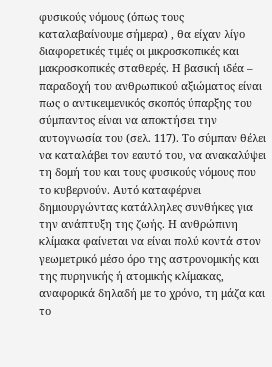φυσικούς νόμους (όπως τους καταλαβαίνουμε σήμερα) , θα είχαν λίγο διαφορετικές τιμές οι μικροσκοπικές και μακροσκοπικές σταθερές. Η βασική ιδέα – παραδοχή του ανθρωπικού αξιώματος είναι πως ο αντικειμενικός σκοπός ύπαρξης του σύμπαντος είναι να αποκτήσει την αυτογνωσία του (σελ. 117). Το σύμπαν θέλει να καταλάβει τον εαυτό του, να ανακαλύψει τη δομή του και τους φυσικούς νόμους που το κυβερνούν. Αυτό καταφέρνει δημιουργώντας κατάλληλες συνθήκες για την ανάπτυξη της ζωής. Η ανθρώπινη κλίμακα φαίνεται να είναι πολύ κοντά στον γεωμετρικό μέσο όρο της αστρονομικής και της πυρηνικής ή ατομικής κλίμακας, αναφορικά δηλαδή με το χρόνο, τη μάζα και το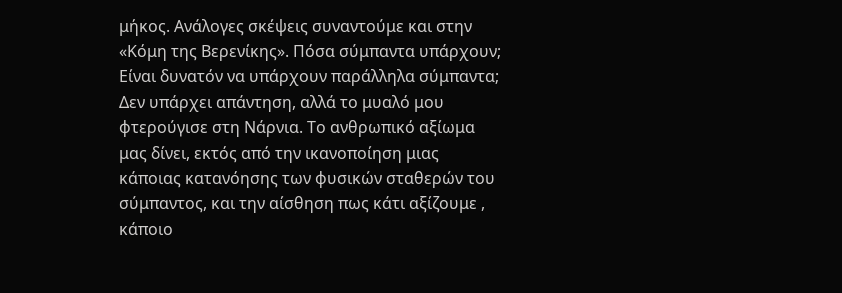μήκος. Ανάλογες σκέψεις συναντούμε και στην «Κόμη της Βερενίκης». Πόσα σύμπαντα υπάρχουν; Είναι δυνατόν να υπάρχουν παράλληλα σύμπαντα; Δεν υπάρχει απάντηση, αλλά το μυαλό μου φτερούγισε στη Νάρνια. Το ανθρωπικό αξίωμα μας δίνει, εκτός από την ικανοποίηση μιας κάποιας κατανόησης των φυσικών σταθερών του σύμπαντος, και την αίσθηση πως κάτι αξίζουμε , κάποιο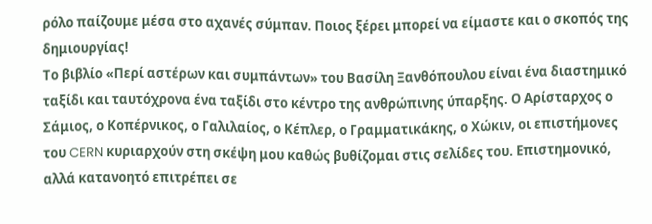ρόλο παίζουμε μέσα στο αχανές σύμπαν. Ποιος ξέρει μπορεί να είμαστε και ο σκοπός της δημιουργίας!
Το βιβλίο «Περί αστέρων και συμπάντων» του Βασίλη Ξανθόπουλου είναι ένα διαστημικό ταξίδι και ταυτόχρονα ένα ταξίδι στο κέντρο της ανθρώπινης ύπαρξης. Ο Αρίσταρχος ο Σάμιος, ο Κοπέρνικος, ο Γαλιλαίος, ο Κέπλερ, ο Γραμματικάκης, ο Χώκιν, οι επιστήμονες του CERN κυριαρχούν στη σκέψη μου καθώς βυθίζομαι στις σελίδες του. Επιστημονικό, αλλά κατανοητό επιτρέπει σε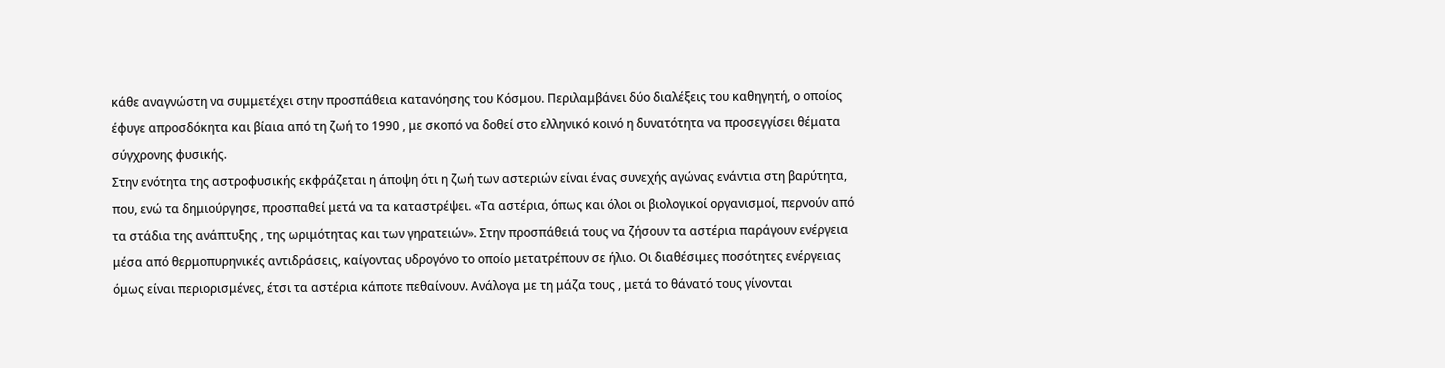κάθε αναγνώστη να συμμετέχει στην προσπάθεια κατανόησης του Κόσμου. Περιλαμβάνει δύο διαλέξεις του καθηγητή, ο οποίος έφυγε απροσδόκητα και βίαια από τη ζωή το 1990 , με σκοπό να δοθεί στο ελληνικό κοινό η δυνατότητα να προσεγγίσει θέματα σύγχρονης φυσικής.
Στην ενότητα της αστροφυσικής εκφράζεται η άποψη ότι η ζωή των αστεριών είναι ένας συνεχής αγώνας ενάντια στη βαρύτητα, που, ενώ τα δημιούργησε, προσπαθεί μετά να τα καταστρέψει. «Τα αστέρια, όπως και όλοι οι βιολογικοί οργανισμοί, περνούν από τα στάδια της ανάπτυξης , της ωριμότητας και των γηρατειών». Στην προσπάθειά τους να ζήσουν τα αστέρια παράγουν ενέργεια μέσα από θερμοπυρηνικές αντιδράσεις, καίγοντας υδρογόνο το οποίο μετατρέπουν σε ήλιο. Οι διαθέσιμες ποσότητες ενέργειας όμως είναι περιορισμένες, έτσι τα αστέρια κάποτε πεθαίνουν. Ανάλογα με τη μάζα τους , μετά το θάνατό τους γίνονται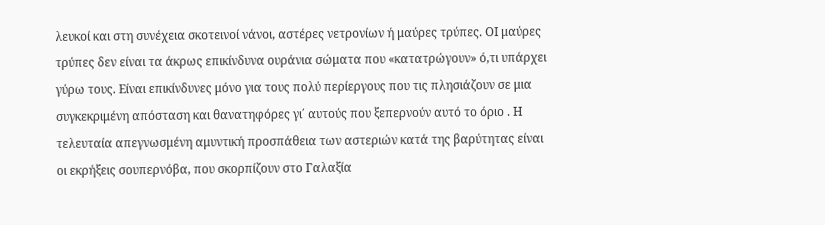λευκοί και στη συνέχεια σκοτεινοί νάνοι, αστέρες νετρονίων ή μαύρες τρύπες. ΟΙ μαύρες τρύπες δεν είναι τα άκρως επικίνδυνα ουράνια σώματα που «κατατρώγουν» ό,τι υπάρχει γύρω τους. Είναι επικίνδυνες μόνο για τους πολύ περίεργους που τις πλησιάζουν σε μια συγκεκριμένη απόσταση και θανατηφόρες γι΄ αυτούς που ξεπερνούν αυτό το όριο . Η τελευταία απεγνωσμένη αμυντική προσπάθεια των αστεριών κατά της βαρύτητας είναι οι εκρήξεις σουπερνόβα, που σκορπίζουν στο Γαλαξία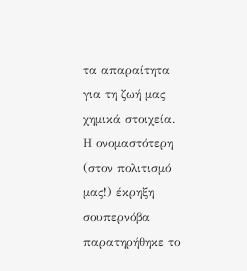τα απαραίτητα για τη ζωή μας χημικά στοιχεία. Η ονομαστότερη (στον πολιτισμό μας!) έκρηξη σουπερνόβα παρατηρήθηκε το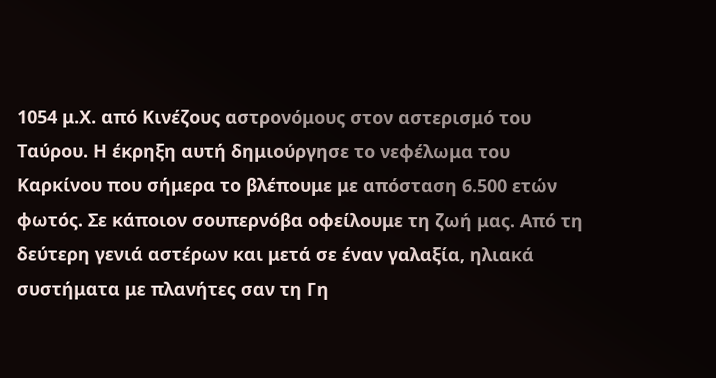1054 μ.Χ. από Κινέζους αστρονόμους στον αστερισμό του Ταύρου. Η έκρηξη αυτή δημιούργησε το νεφέλωμα του Καρκίνου που σήμερα το βλέπουμε με απόσταση 6.500 ετών φωτός. Σε κάποιον σουπερνόβα οφείλουμε τη ζωή μας. Από τη δεύτερη γενιά αστέρων και μετά σε έναν γαλαξία, ηλιακά συστήματα με πλανήτες σαν τη Γη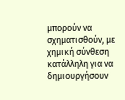μπορούν να σχηματισθούν, με χημική σύνθεση κατάλληλη για να δημιουργήσουν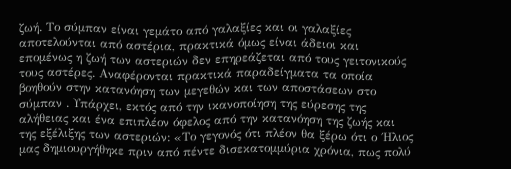ζωή. Το σύμπαν είναι γεμάτο από γαλαξίες και οι γαλαξίες αποτελούνται από αστέρια, πρακτικά όμως είναι άδειοι και επομένως η ζωή των αστεριών δεν επηρεάζεται από τους γειτονικούς τους αστέρες. Αναφέρονται πρακτικά παραδείγματα τα οποία βοηθούν στην κατανόηση των μεγεθών και των αποστάσεων στο σύμπαν . Υπάρχει, εκτός από την ικανοποίηση της εύρεσης της αλήθειας και ένα επιπλέον όφελος από την κατανόηση της ζωής και της εξέλιξης των αστεριών: «Το γεγονός ότι πλέον θα ξέρω ότι ο ΄Ηλιος μας δημιουργήθηκε πριν από πέντε δισεκατομμύρια χρόνια, πως πολύ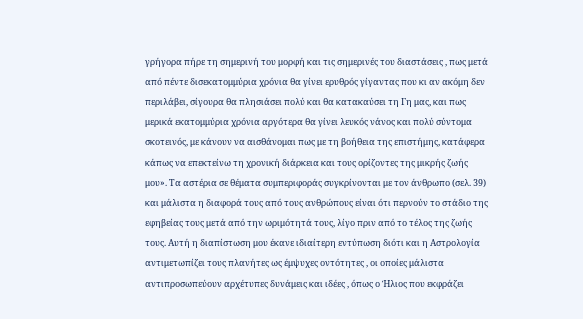γρήγορα πήρε τη σημερινή του μορφή και τις σημερινές του διαστάσεις , πως μετά από πέντε δισεκατομμύρια χρόνια θα γίνει ερυθρός γίγαντας που κι αν ακόμη δεν περιλάβει, σίγουρα θα πλησιάσει πολύ και θα κατακαύσει τη Γη μας, και πως μερικά εκατομμύρια χρόνια αργότερα θα γίνει λευκός νάνος και πολύ σύντομα σκοτεινός, με κάνουν να αισθάνομαι πως με τη βοήθεια της επιστήμης, κατάφερα κάπως να επεκτείνω τη χρονική διάρκεια και τους ορίζοντες της μικρής ζωής μου». Τα αστέρια σε θέματα συμπεριφοράς συγκρίνονται με τον άνθρωπο (σελ. 39) και μάλιστα η διαφορά τους από τους ανθρώπους είναι ότι περνούν το στάδιο της εφηβείας τους μετά από την ωριμότητά τους, λίγο πριν από το τέλος της ζωής τους. Αυτή η διαπίστωση μου έκανε ιδιαίτερη εντύπωση διότι και η Αστρολογία αντιμετωπίζει τους πλανήτες ως έμψυχες οντότητες , οι οποίες μάλιστα αντιπροσωπεύουν αρχέτυπες δυνάμεις και ιδέες , όπως ο Ήλιος που εκφράζει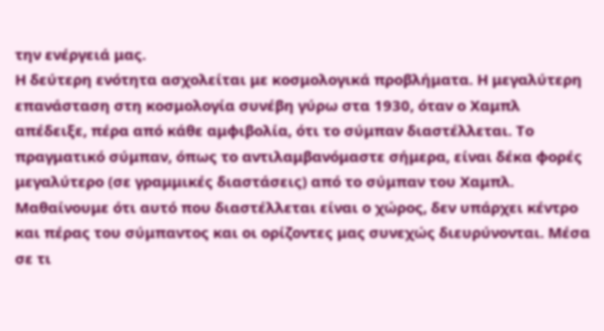την ενέργειά μας.
Η δεύτερη ενότητα ασχολείται με κοσμολογικά προβλήματα. Η μεγαλύτερη επανάσταση στη κοσμολογία συνέβη γύρω στα 1930, όταν ο Χαμπλ απέδειξε, πέρα από κάθε αμφιβολία, ότι το σύμπαν διαστέλλεται. Το πραγματικό σύμπαν, όπως το αντιλαμβανόμαστε σήμερα, είναι δέκα φορές μεγαλύτερο (σε γραμμικές διαστάσεις) από το σύμπαν του Χαμπλ. Μαθαίνουμε ότι αυτό που διαστέλλεται είναι ο χώρος, δεν υπάρχει κέντρο και πέρας του σύμπαντος και οι ορίζοντες μας συνεχώς διευρύνονται. Μέσα σε τι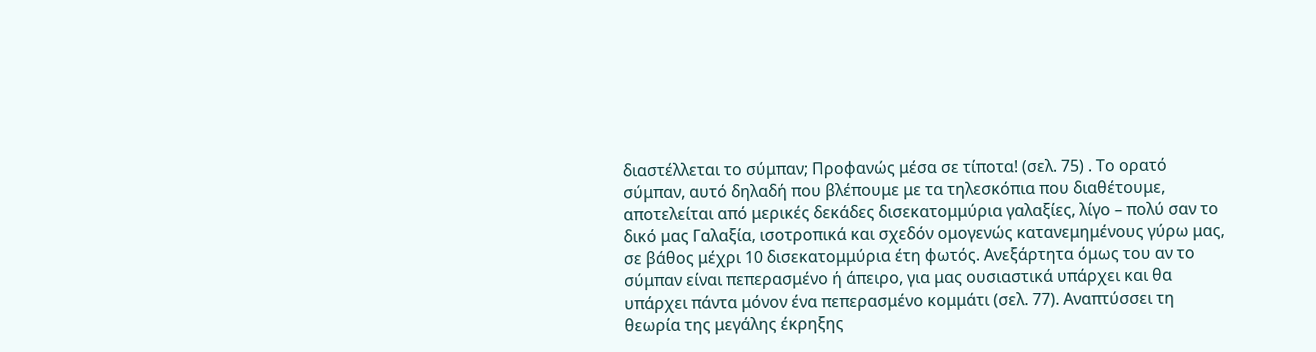διαστέλλεται το σύμπαν; Προφανώς μέσα σε τίποτα! (σελ. 75) . Το ορατό σύμπαν, αυτό δηλαδή που βλέπουμε με τα τηλεσκόπια που διαθέτουμε, αποτελείται από μερικές δεκάδες δισεκατομμύρια γαλαξίες, λίγο – πολύ σαν το δικό μας Γαλαξία, ισοτροπικά και σχεδόν ομογενώς κατανεμημένους γύρω μας, σε βάθος μέχρι 10 δισεκατομμύρια έτη φωτός. Ανεξάρτητα όμως του αν το σύμπαν είναι πεπερασμένο ή άπειρο, για μας ουσιαστικά υπάρχει και θα υπάρχει πάντα μόνον ένα πεπερασμένο κομμάτι (σελ. 77). Αναπτύσσει τη θεωρία της μεγάλης έκρηξης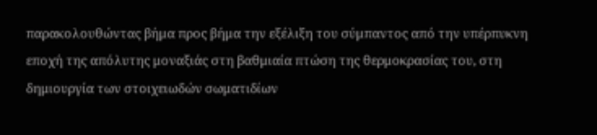παρακολουθώντας βήμα προς βήμα την εξέλιξη του σύμπαντος από την υπέρπυκνη εποχή της απόλυτης μοναξιάς στη βαθμιαία πτώση της θερμοκρασίας του, στη δημιουργία των στοιχειωδών σωματιδίων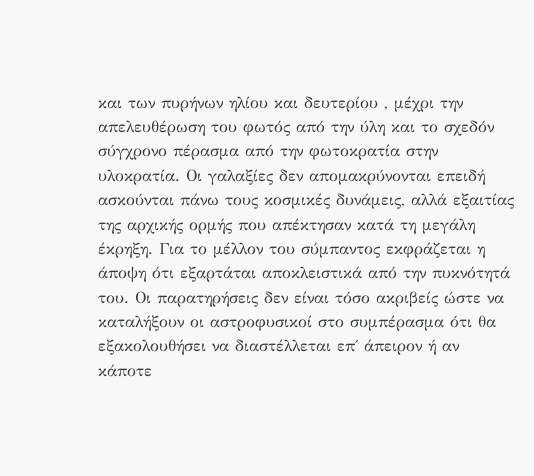και των πυρήνων ηλίου και δευτερίου , μέχρι την απελευθέρωση του φωτός από την ύλη και το σχεδόν σύγχρονο πέρασμα από την φωτοκρατία στην υλοκρατία. Οι γαλαξίες δεν απομακρύνονται επειδή ασκούνται πάνω τους κοσμικές δυνάμεις, αλλά εξαιτίας της αρχικής ορμής που απέκτησαν κατά τη μεγάλη έκρηξη. Για το μέλλον του σύμπαντος εκφράζεται η άποψη ότι εξαρτάται αποκλειστικά από την πυκνότητά του. Οι παρατηρήσεις δεν είναι τόσο ακριβείς ώστε να καταλήξουν οι αστροφυσικοί στο συμπέρασμα ότι θα εξακολουθήσει να διαστέλλεται επ΄ άπειρον ή αν κάποτε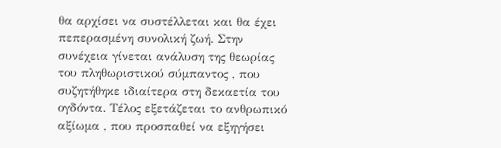θα αρχίσει να συστέλλεται και θα έχει πεπερασμένη συνολική ζωή. Στην συνέχεια γίνεται ανάλυση της θεωρίας του πληθωριστικού σύμπαντος , που συζητήθηκε ιδιαίτερα στη δεκαετία του ογδόντα. Τέλος εξετάζεται το ανθρωπικό αξίωμα , που προσπαθεί να εξηγήσει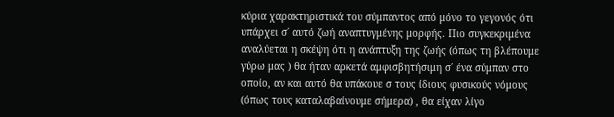κύρια χαρακτηριστικά του σύμπαντος από μόνο το γεγονός ότι υπάρχει σ΄ αυτό ζωή αναπτυγμένης μορφής. Πιο συγκεκριμένα αναλύεται η σκέψη ότι η ανάπτυξη της ζωής (όπως τη βλέπουμε γύρω μας ) θα ήταν αρκετά αμφισβητήσιμη σ΄ ένα σύμπαν στο οποίο, αν και αυτό θα υπάκουε σ τους ίδιους φυσικούς νόμους (όπως τους καταλαβαίνουμε σήμερα) , θα είχαν λίγο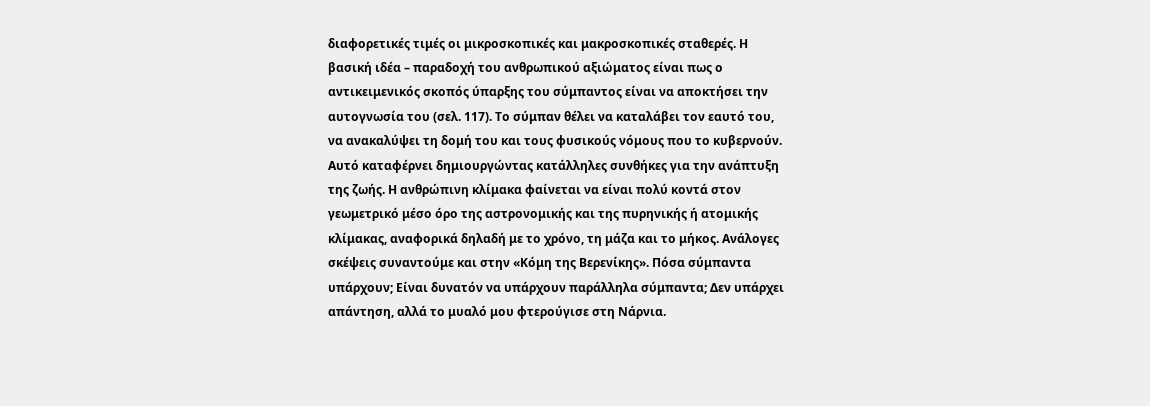διαφορετικές τιμές οι μικροσκοπικές και μακροσκοπικές σταθερές. Η βασική ιδέα – παραδοχή του ανθρωπικού αξιώματος είναι πως ο αντικειμενικός σκοπός ύπαρξης του σύμπαντος είναι να αποκτήσει την αυτογνωσία του (σελ. 117). Το σύμπαν θέλει να καταλάβει τον εαυτό του, να ανακαλύψει τη δομή του και τους φυσικούς νόμους που το κυβερνούν. Αυτό καταφέρνει δημιουργώντας κατάλληλες συνθήκες για την ανάπτυξη της ζωής. Η ανθρώπινη κλίμακα φαίνεται να είναι πολύ κοντά στον γεωμετρικό μέσο όρο της αστρονομικής και της πυρηνικής ή ατομικής κλίμακας, αναφορικά δηλαδή με το χρόνο, τη μάζα και το μήκος. Ανάλογες σκέψεις συναντούμε και στην «Κόμη της Βερενίκης». Πόσα σύμπαντα υπάρχουν; Είναι δυνατόν να υπάρχουν παράλληλα σύμπαντα; Δεν υπάρχει απάντηση, αλλά το μυαλό μου φτερούγισε στη Νάρνια.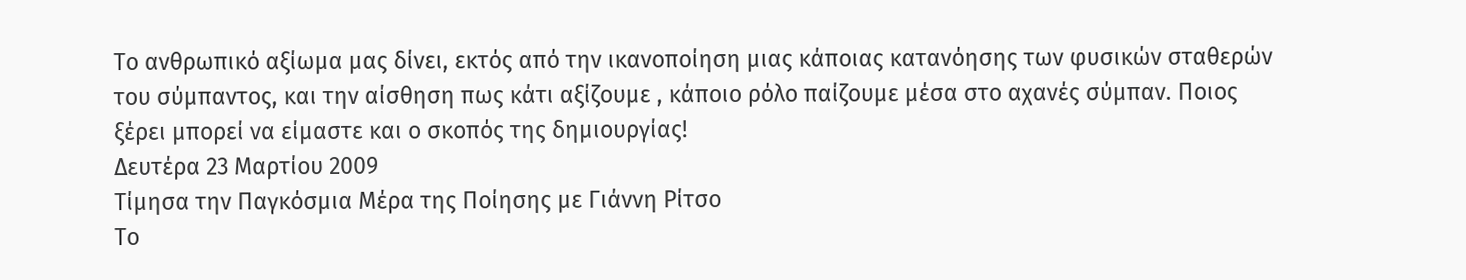Το ανθρωπικό αξίωμα μας δίνει, εκτός από την ικανοποίηση μιας κάποιας κατανόησης των φυσικών σταθερών του σύμπαντος, και την αίσθηση πως κάτι αξίζουμε , κάποιο ρόλο παίζουμε μέσα στο αχανές σύμπαν. Ποιος ξέρει μπορεί να είμαστε και ο σκοπός της δημιουργίας!
Δευτέρα 23 Μαρτίου 2009
Τίμησα την Παγκόσμια Μέρα της Ποίησης με Γιάννη Ρίτσο
Το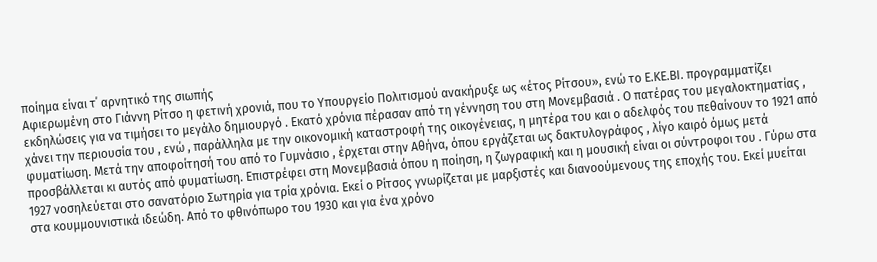ποίημα είναι τ΄ αρνητικό της σιωπής
Αφιερωμένη στο Γιάννη Ρίτσο η φετινή χρονιά, που το Υπουργείο Πολιτισμού ανακήρυξε ως «έτος Ρίτσου», ενώ το Ε.ΚΕ.ΒΙ. προγραμματίζει εκδηλώσεις για να τιμήσει το μεγάλο δημιουργό . Εκατό χρόνια πέρασαν από τη γέννηση του στη Μονεμβασιά . Ο πατέρας του μεγαλοκτηματίας , χάνει την περιουσία του , ενώ , παράλληλα με την οικονομική καταστροφή της οικογένειας, η μητέρα του και ο αδελφός του πεθαίνουν το 1921 από φυματίωση. Μετά την αποφοίτησή του από το Γυμνάσιο , έρχεται στην Αθήνα, όπου εργάζεται ως δακτυλογράφος , λίγο καιρό όμως μετά προσβάλλεται κι αυτός από φυματίωση. Επιστρέφει στη Μονεμβασιά όπου η ποίηση, η ζωγραφική και η μουσική είναι οι σύντροφοι του . Γύρω στα 1927 νοσηλεύεται στο σανατόριο Σωτηρία για τρία χρόνια. Εκεί ο Ρίτσος γνωρίζεται με μαρξιστές και διανοούμενους της εποχής του. Εκεί μυείται στα κουμμουνιστικά ιδεώδη. Από το φθινόπωρο του 1930 και για ένα χρόνο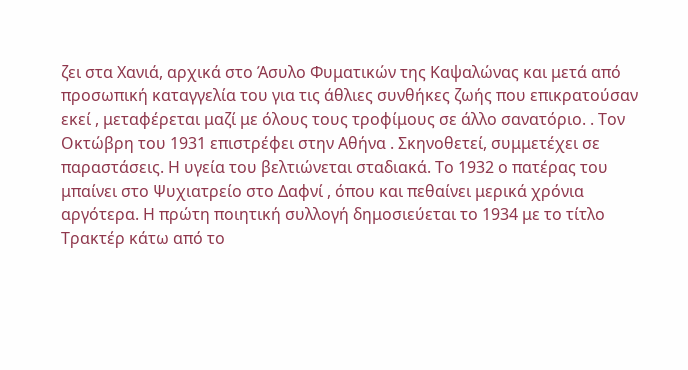ζει στα Χανιά, αρχικά στο Άσυλο Φυματικών της Καψαλώνας και μετά από προσωπική καταγγελία του για τις άθλιες συνθήκες ζωής που επικρατούσαν εκεί , μεταφέρεται μαζί με όλους τους τροφίμους σε άλλο σανατόριο. . Τον Οκτώβρη του 1931 επιστρέφει στην Αθήνα . Σκηνοθετεί, συμμετέχει σε παραστάσεις. Η υγεία του βελτιώνεται σταδιακά. Το 1932 ο πατέρας του μπαίνει στο Ψυχιατρείο στο Δαφνί , όπου και πεθαίνει μερικά χρόνια αργότερα. Η πρώτη ποιητική συλλογή δημοσιεύεται το 1934 με το τίτλο Τρακτέρ κάτω από το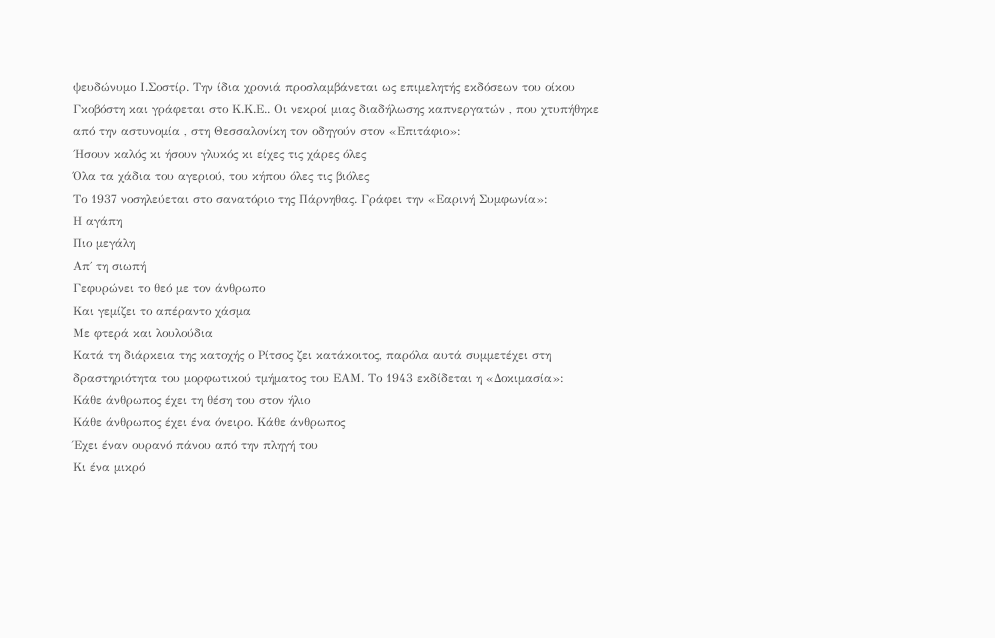ψευδώνυμο Ι.Σοστίρ. Την ίδια χρονιά προσλαμβάνεται ως επιμελητής εκδόσεων του οίκου Γκοβόστη και γράφεται στο Κ.Κ.Ε.. Οι νεκροί μιας διαδήλωσης καπνεργατών , που χτυπήθηκε από την αστυνομία , στη Θεσσαλονίκη τον οδηγούν στον «Επιτάφιο»:
΄Ησουν καλός κι ήσουν γλυκός κι είχες τις χάρες όλες
Όλα τα χάδια του αγεριού, του κήπου όλες τις βιόλες
Το 1937 νοσηλεύεται στο σανατόριο της Πάρνηθας. Γράφει την «Εαρινή Συμφωνία»:
Η αγάπη
Πιο μεγάλη
Απ΄ τη σιωπή
Γεφυρώνει το θεό με τον άνθρωπο
Και γεμίζει το απέραντο χάσμα
Με φτερά και λουλούδια
Κατά τη διάρκεια της κατοχής ο Ρίτσος ζει κατάκοιτος, παρόλα αυτά συμμετέχει στη δραστηριότητα του μορφωτικού τμήματος του ΕΑΜ. Το 1943 εκδίδεται η «Δοκιμασία»:
Κάθε άνθρωπος έχει τη θέση του στον ήλιο
Κάθε άνθρωπος έχει ένα όνειρο. Κάθε άνθρωπος
Έχει έναν ουρανό πάνου από την πληγή του
Κι ένα μικρό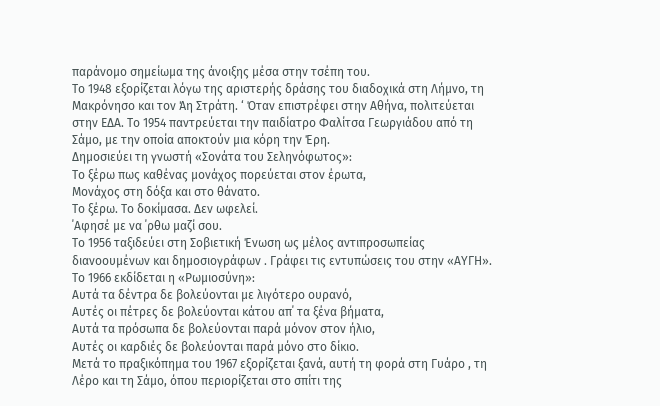παράνομο σημείωμα της άνοιξης μέσα στην τσέπη του.
Το 1948 εξορίζεται λόγω της αριστερής δράσης του διαδοχικά στη Λήμνο, τη Μακρόνησο και τον Άη Στράτη. ‘ Όταν επιστρέφει στην Αθήνα, πολιτεύεται στην ΕΔΑ. Το 1954 παντρεύεται την παιδίατρο Φαλίτσα Γεωργιάδου από τη Σάμο, με την οποία αποκτούν μια κόρη την Έρη.
Δημοσιεύει τη γνωστή «Σονάτα του Σεληνόφωτος»:
Το ξέρω πως καθένας μονάχος πορεύεται στον έρωτα,
Μονάχος στη δόξα και στο θάνατο.
Το ξέρω. Το δοκίμασα. Δεν ωφελεί.
΄Αφησέ με να ΄ρθω μαζί σου.
Το 1956 ταξιδεύει στη Σοβιετική Ένωση ως μέλος αντιπροσωπείας διανοουμένων και δημοσιογράφων . Γράφει τις εντυπώσεις του στην «ΑΥΓΗ». Το 1966 εκδίδεται η «Ρωμιοσύνη»:
Αυτά τα δέντρα δε βολεύονται με λιγότερο ουρανό,
Αυτές οι πέτρες δε βολεύονται κάτου απ΄ τα ξένα βήματα,
Αυτά τα πρόσωπα δε βολεύονται παρά μόνον στον ήλιο,
Αυτές οι καρδιές δε βολεύονται παρά μόνο στο δίκιο.
Μετά το πραξικόπημα του 1967 εξορίζεται ξανά, αυτή τη φορά στη Γυάρο , τη Λέρο και τη Σάμο, όπου περιορίζεται στο σπίτι της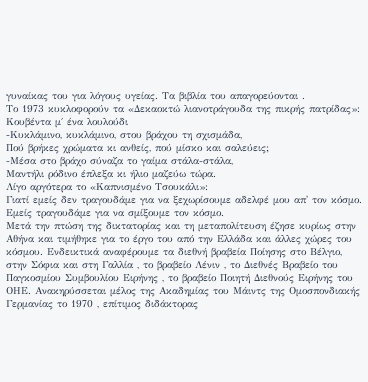γυναίκας του για λόγους υγείας. Τα βιβλία του απαγορεύονται .
Το 1973 κυκλοφορούν τα «Δεκαοκτώ λιανοτράγουδα της πικρής πατρίδας»:
Κουβέντα μ΄ ένα λουλούδι
-Κυκλάμινο, κυκλάμινο, στου βράχου τη σχισμάδα,
Πού βρήκες χρώματα κι ανθείς, πού μίσκο και σαλεύεις;
-Μέσα στο βράχο σύναζα το γαίμα στάλα-στάλα,
Μαντήλι ρόδινο έπλεξα κι ήλιο μαζεύω τώρα.
Λίγο αργότερα το «Καπνισμένο Τσουκάλι»:
Γιατί εμείς δεν τραγουδάμε για να ξεχωρίσουμε αδελφέ μου απ' τον κόσμο.
Εμείς τραγουδάμε για να σμίξουμε τον κόσμο.
Μετά την πτώση της δικτατορίας και τη μεταπολίτευση έζησε κυρίως στην Αθήνα και τιμήθηκε για το έργο του από την Ελλάδα και άλλες χώρες του κόσμου. Ενδεικτικά αναφέρουμε τα διεθνή βραβεία Ποίησης στο Βέλγιο, στην Σόφια και στη Γαλλία , το βραβείο Λένιν , το Διεθνές Βραβείο του Παγκοσμίου Συμβουλίου Ειρήνης , το βραβείο Ποιητή Διεθνούς Ειρήνης του ΟΗΕ. Ανακηρύσσεται μέλος της Ακαδημίας του Μάιντς της Ομοσπονδιακής Γερμανίας το 1970 , επίτιμος διδάκτορας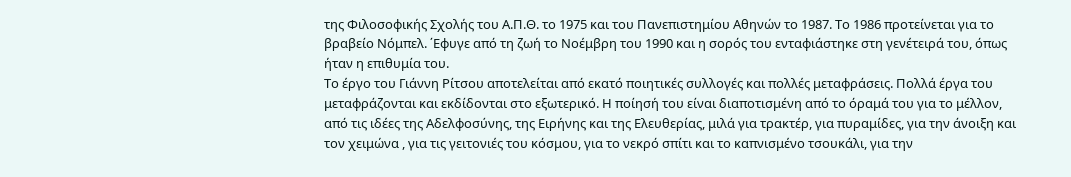της Φιλοσοφικής Σχολής του Α.Π.Θ. το 1975 και του Πανεπιστημίου Αθηνών το 1987. Το 1986 προτείνεται για το βραβείο Νόμπελ. ΄Εφυγε από τη ζωή το Νοέμβρη του 1990 και η σορός του ενταφιάστηκε στη γενέτειρά του, όπως ήταν η επιθυμία του.
Το έργο του Γιάννη Ρίτσου αποτελείται από εκατό ποιητικές συλλογές και πολλές μεταφράσεις. Πολλά έργα του μεταφράζονται και εκδίδονται στο εξωτερικό. Η ποίησή του είναι διαποτισμένη από το όραμά του για το μέλλον, από τις ιδέες της Αδελφοσύνης, της Ειρήνης και της Ελευθερίας, μιλά για τρακτέρ, για πυραμίδες, για την άνοιξη και τον χειμώνα , για τις γειτονιές του κόσμου, για το νεκρό σπίτι και το καπνισμένο τσουκάλι, για την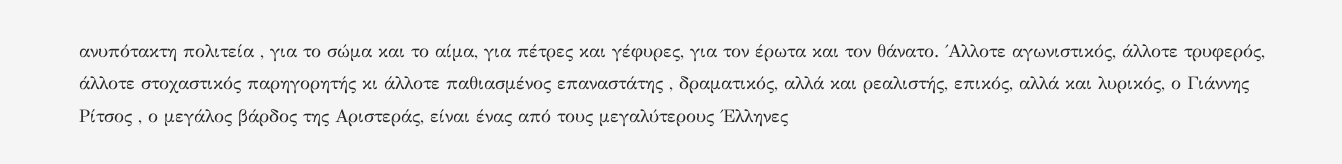ανυπότακτη πολιτεία , για το σώμα και το αίμα, για πέτρες και γέφυρες, για τον έρωτα και τον θάνατο. ΄Αλλοτε αγωνιστικός, άλλοτε τρυφερός, άλλοτε στοχαστικός παρηγορητής κι άλλοτε παθιασμένος επαναστάτης , δραματικός, αλλά και ρεαλιστής, επικός, αλλά και λυρικός, ο Γιάννης Ρίτσος , ο μεγάλος βάρδος της Αριστεράς, είναι ένας από τους μεγαλύτερους ΄Ελληνες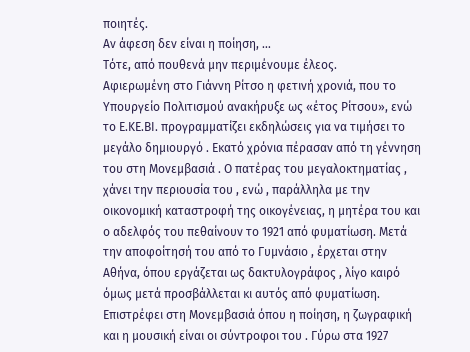ποιητές.
Αν άφεση δεν είναι η ποίηση, …
Τότε, από πουθενά μην περιμένουμε έλεος.
Αφιερωμένη στο Γιάννη Ρίτσο η φετινή χρονιά, που το Υπουργείο Πολιτισμού ανακήρυξε ως «έτος Ρίτσου», ενώ το Ε.ΚΕ.ΒΙ. προγραμματίζει εκδηλώσεις για να τιμήσει το μεγάλο δημιουργό . Εκατό χρόνια πέρασαν από τη γέννηση του στη Μονεμβασιά . Ο πατέρας του μεγαλοκτηματίας , χάνει την περιουσία του , ενώ , παράλληλα με την οικονομική καταστροφή της οικογένειας, η μητέρα του και ο αδελφός του πεθαίνουν το 1921 από φυματίωση. Μετά την αποφοίτησή του από το Γυμνάσιο , έρχεται στην Αθήνα, όπου εργάζεται ως δακτυλογράφος , λίγο καιρό όμως μετά προσβάλλεται κι αυτός από φυματίωση. Επιστρέφει στη Μονεμβασιά όπου η ποίηση, η ζωγραφική και η μουσική είναι οι σύντροφοι του . Γύρω στα 1927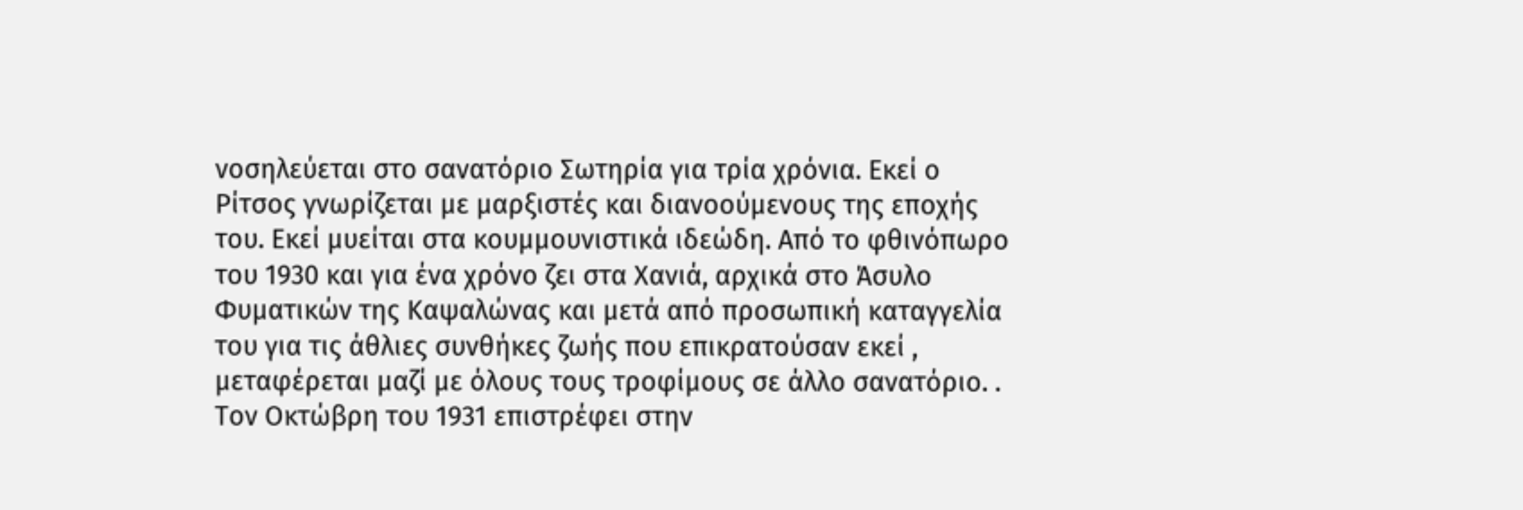νοσηλεύεται στο σανατόριο Σωτηρία για τρία χρόνια. Εκεί ο Ρίτσος γνωρίζεται με μαρξιστές και διανοούμενους της εποχής του. Εκεί μυείται στα κουμμουνιστικά ιδεώδη. Από το φθινόπωρο του 1930 και για ένα χρόνο ζει στα Χανιά, αρχικά στο Άσυλο Φυματικών της Καψαλώνας και μετά από προσωπική καταγγελία του για τις άθλιες συνθήκες ζωής που επικρατούσαν εκεί , μεταφέρεται μαζί με όλους τους τροφίμους σε άλλο σανατόριο. . Τον Οκτώβρη του 1931 επιστρέφει στην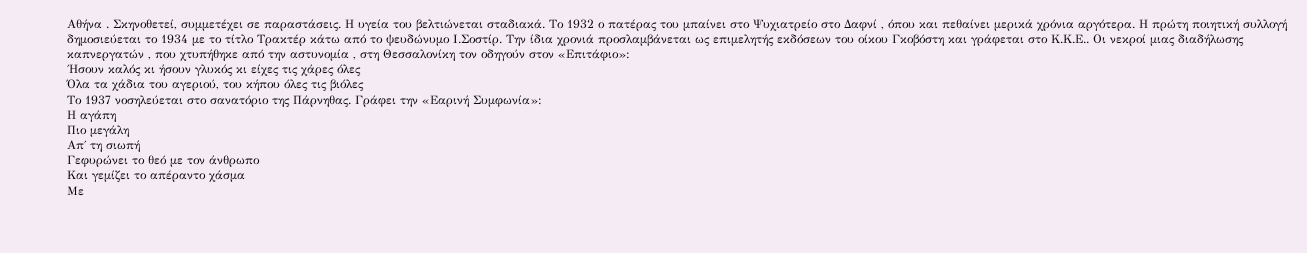Αθήνα . Σκηνοθετεί, συμμετέχει σε παραστάσεις. Η υγεία του βελτιώνεται σταδιακά. Το 1932 ο πατέρας του μπαίνει στο Ψυχιατρείο στο Δαφνί , όπου και πεθαίνει μερικά χρόνια αργότερα. Η πρώτη ποιητική συλλογή δημοσιεύεται το 1934 με το τίτλο Τρακτέρ κάτω από το ψευδώνυμο Ι.Σοστίρ. Την ίδια χρονιά προσλαμβάνεται ως επιμελητής εκδόσεων του οίκου Γκοβόστη και γράφεται στο Κ.Κ.Ε.. Οι νεκροί μιας διαδήλωσης καπνεργατών , που χτυπήθηκε από την αστυνομία , στη Θεσσαλονίκη τον οδηγούν στον «Επιτάφιο»:
΄Ησουν καλός κι ήσουν γλυκός κι είχες τις χάρες όλες
Όλα τα χάδια του αγεριού, του κήπου όλες τις βιόλες
Το 1937 νοσηλεύεται στο σανατόριο της Πάρνηθας. Γράφει την «Εαρινή Συμφωνία»:
Η αγάπη
Πιο μεγάλη
Απ΄ τη σιωπή
Γεφυρώνει το θεό με τον άνθρωπο
Και γεμίζει το απέραντο χάσμα
Με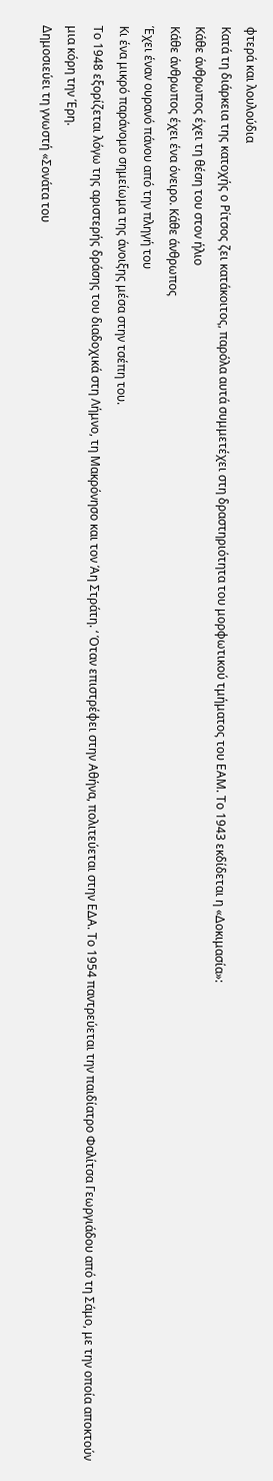φτερά και λουλούδια
Κατά τη διάρκεια της κατοχής ο Ρίτσος ζει κατάκοιτος, παρόλα αυτά συμμετέχει στη δραστηριότητα του μορφωτικού τμήματος του ΕΑΜ. Το 1943 εκδίδεται η «Δοκιμασία»:
Κάθε άνθρωπος έχει τη θέση του στον ήλιο
Κάθε άνθρωπος έχει ένα όνειρο. Κάθε άνθρωπος
Έχει έναν ουρανό πάνου από την πληγή του
Κι ένα μικρό παράνομο σημείωμα της άνοιξης μέσα στην τσέπη του.
Το 1948 εξορίζεται λόγω της αριστερής δράσης του διαδοχικά στη Λήμνο, τη Μακρόνησο και τον Άη Στράτη. ‘ Όταν επιστρέφει στην Αθήνα, πολιτεύεται στην ΕΔΑ. Το 1954 παντρεύεται την παιδίατρο Φαλίτσα Γεωργιάδου από τη Σάμο, με την οποία αποκτούν μια κόρη την Έρη.
Δημοσιεύει τη γνωστή «Σονάτα του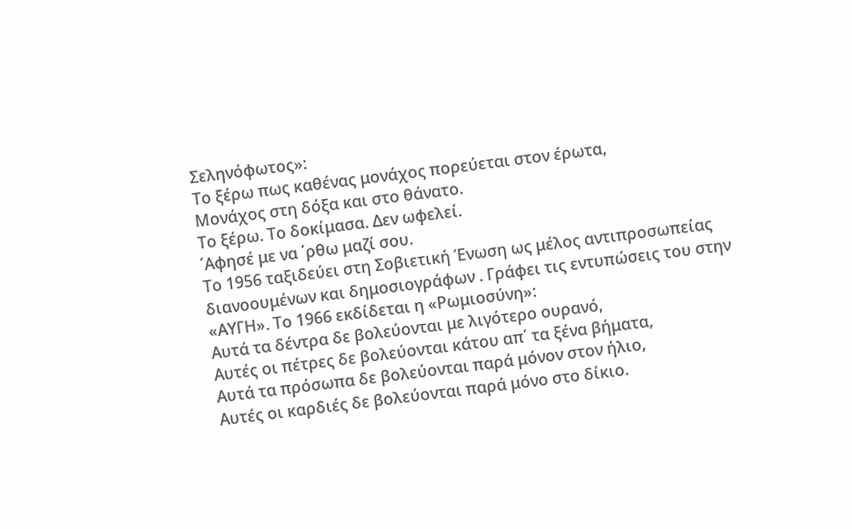Σεληνόφωτος»:
Το ξέρω πως καθένας μονάχος πορεύεται στον έρωτα,
Μονάχος στη δόξα και στο θάνατο.
Το ξέρω. Το δοκίμασα. Δεν ωφελεί.
΄Αφησέ με να ΄ρθω μαζί σου.
Το 1956 ταξιδεύει στη Σοβιετική Ένωση ως μέλος αντιπροσωπείας διανοουμένων και δημοσιογράφων . Γράφει τις εντυπώσεις του στην «ΑΥΓΗ». Το 1966 εκδίδεται η «Ρωμιοσύνη»:
Αυτά τα δέντρα δε βολεύονται με λιγότερο ουρανό,
Αυτές οι πέτρες δε βολεύονται κάτου απ΄ τα ξένα βήματα,
Αυτά τα πρόσωπα δε βολεύονται παρά μόνον στον ήλιο,
Αυτές οι καρδιές δε βολεύονται παρά μόνο στο δίκιο.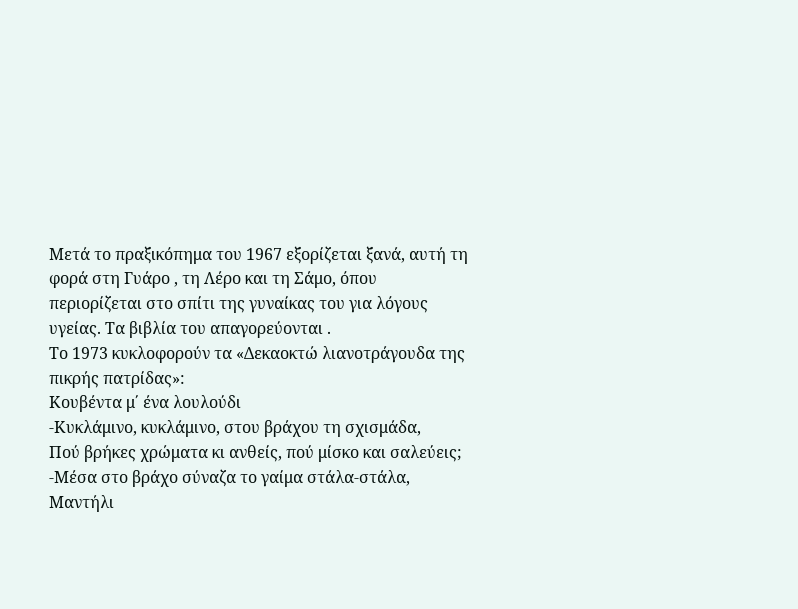Μετά το πραξικόπημα του 1967 εξορίζεται ξανά, αυτή τη φορά στη Γυάρο , τη Λέρο και τη Σάμο, όπου περιορίζεται στο σπίτι της γυναίκας του για λόγους υγείας. Τα βιβλία του απαγορεύονται .
Το 1973 κυκλοφορούν τα «Δεκαοκτώ λιανοτράγουδα της πικρής πατρίδας»:
Κουβέντα μ΄ ένα λουλούδι
-Κυκλάμινο, κυκλάμινο, στου βράχου τη σχισμάδα,
Πού βρήκες χρώματα κι ανθείς, πού μίσκο και σαλεύεις;
-Μέσα στο βράχο σύναζα το γαίμα στάλα-στάλα,
Μαντήλι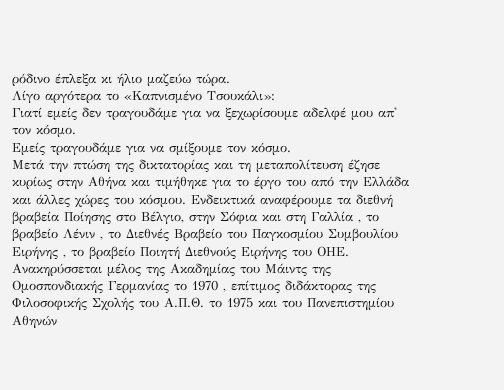ρόδινο έπλεξα κι ήλιο μαζεύω τώρα.
Λίγο αργότερα το «Καπνισμένο Τσουκάλι»:
Γιατί εμείς δεν τραγουδάμε για να ξεχωρίσουμε αδελφέ μου απ' τον κόσμο.
Εμείς τραγουδάμε για να σμίξουμε τον κόσμο.
Μετά την πτώση της δικτατορίας και τη μεταπολίτευση έζησε κυρίως στην Αθήνα και τιμήθηκε για το έργο του από την Ελλάδα και άλλες χώρες του κόσμου. Ενδεικτικά αναφέρουμε τα διεθνή βραβεία Ποίησης στο Βέλγιο, στην Σόφια και στη Γαλλία , το βραβείο Λένιν , το Διεθνές Βραβείο του Παγκοσμίου Συμβουλίου Ειρήνης , το βραβείο Ποιητή Διεθνούς Ειρήνης του ΟΗΕ. Ανακηρύσσεται μέλος της Ακαδημίας του Μάιντς της Ομοσπονδιακής Γερμανίας το 1970 , επίτιμος διδάκτορας της Φιλοσοφικής Σχολής του Α.Π.Θ. το 1975 και του Πανεπιστημίου Αθηνών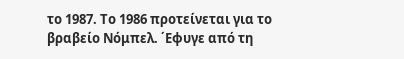το 1987. Το 1986 προτείνεται για το βραβείο Νόμπελ. ΄Εφυγε από τη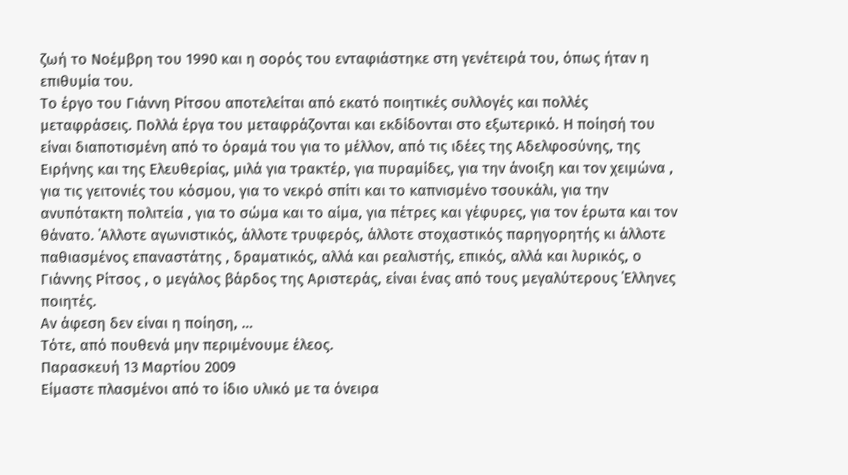ζωή το Νοέμβρη του 1990 και η σορός του ενταφιάστηκε στη γενέτειρά του, όπως ήταν η επιθυμία του.
Το έργο του Γιάννη Ρίτσου αποτελείται από εκατό ποιητικές συλλογές και πολλές μεταφράσεις. Πολλά έργα του μεταφράζονται και εκδίδονται στο εξωτερικό. Η ποίησή του είναι διαποτισμένη από το όραμά του για το μέλλον, από τις ιδέες της Αδελφοσύνης, της Ειρήνης και της Ελευθερίας, μιλά για τρακτέρ, για πυραμίδες, για την άνοιξη και τον χειμώνα , για τις γειτονιές του κόσμου, για το νεκρό σπίτι και το καπνισμένο τσουκάλι, για την ανυπότακτη πολιτεία , για το σώμα και το αίμα, για πέτρες και γέφυρες, για τον έρωτα και τον θάνατο. ΄Αλλοτε αγωνιστικός, άλλοτε τρυφερός, άλλοτε στοχαστικός παρηγορητής κι άλλοτε παθιασμένος επαναστάτης , δραματικός, αλλά και ρεαλιστής, επικός, αλλά και λυρικός, ο Γιάννης Ρίτσος , ο μεγάλος βάρδος της Αριστεράς, είναι ένας από τους μεγαλύτερους ΄Ελληνες ποιητές.
Αν άφεση δεν είναι η ποίηση, …
Τότε, από πουθενά μην περιμένουμε έλεος.
Παρασκευή 13 Μαρτίου 2009
Είμαστε πλασμένοι από το ίδιο υλικό με τα όνειρα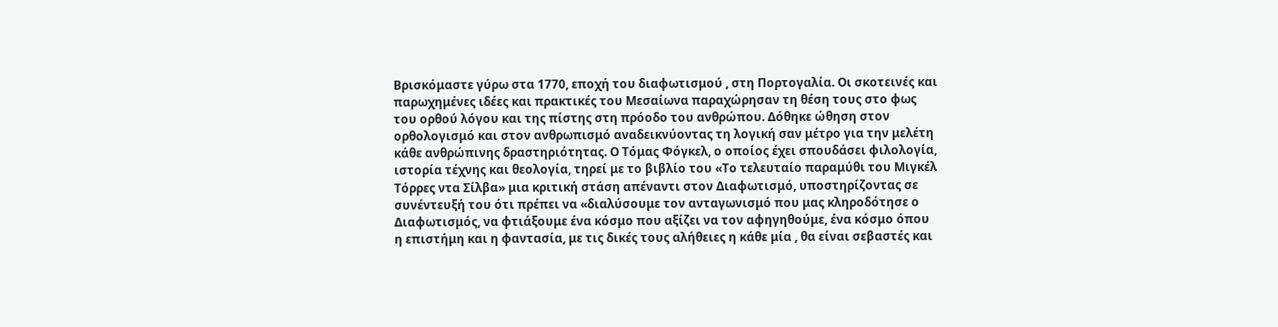Βρισκόμαστε γύρω στα 1770, εποχή του διαφωτισμού , στη Πορτογαλία. Οι σκοτεινές και παρωχημένες ιδέες και πρακτικές του Μεσαίωνα παραχώρησαν τη θέση τους στο φως του ορθού λόγου και της πίστης στη πρόοδο του ανθρώπου. Δόθηκε ώθηση στον ορθολογισμό και στον ανθρωπισμό αναδεικνύοντας τη λογική σαν μέτρο για την μελέτη κάθε ανθρώπινης δραστηριότητας. Ο Τόμας Φόγκελ, ο οποίος έχει σπουδάσει φιλολογία, ιστορία τέχνης και θεολογία, τηρεί με το βιβλίο του «Το τελευταίο παραμύθι του Μιγκέλ Τόρρες ντα Σίλβα» μια κριτική στάση απέναντι στον Διαφωτισμό, υποστηρίζοντας σε συνέντευξή του ότι πρέπει να «διαλύσουμε τον ανταγωνισμό που μας κληροδότησε ο Διαφωτισμός, να φτιάξουμε ένα κόσμο που αξίζει να τον αφηγηθούμε, ένα κόσμο όπου η επιστήμη και η φαντασία, με τις δικές τους αλήθειες η κάθε μία , θα είναι σεβαστές και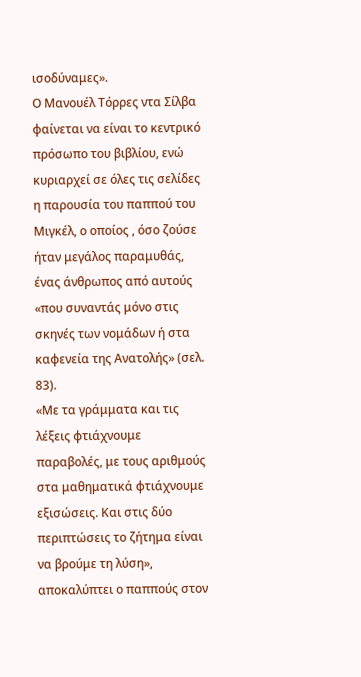ισοδύναμες».
Ο Μανουέλ Τόρρες ντα Σίλβα φαίνεται να είναι το κεντρικό πρόσωπο του βιβλίου, ενώ κυριαρχεί σε όλες τις σελίδες η παρουσία του παππού του Μιγκέλ, ο οποίος , όσο ζούσε ήταν μεγάλος παραμυθάς, ένας άνθρωπος από αυτούς «που συναντάς μόνο στις σκηνές των νομάδων ή στα καφενεία της Ανατολής» (σελ. 83).
«Με τα γράμματα και τις λέξεις φτιάχνουμε παραβολές, με τους αριθμούς στα μαθηματικά φτιάχνουμε εξισώσεις. Και στις δύο περιπτώσεις το ζήτημα είναι να βρούμε τη λύση», αποκαλύπτει ο παππούς στον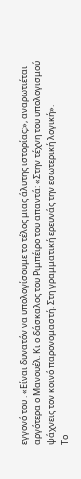εγγονό του . «Είναι δυνατόν να υπολογίσουμε το τέλος μιας άλυτης ιστορίας;», αναρωτιέται αργότερα ο Μανουέλ. Κι ο δάσκαλος του Ριμπέιρο του απαντά: «Στην τέχνη του υπολογισμού ψάχνεις τον κοινό παρονομαστή. Στη γραμματική ερευνάς την εσωτερική λογική».
Το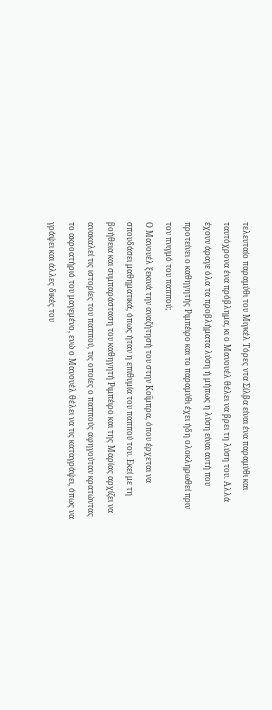τελευταίο παραμύθι του Μιγκέλ Τόρες ντα Σίλβα είναι ένα παραμύθι και ταυτόχρονα ένα πρόβλημα, κι ο Μανουέλ θέλει να βρει τη λύση του. Αλλά έχουν άραγε όλα τα προβλήματα λύση ή μήπως η λύση είναι αυτή που προτείνει ο καθηγητής Ριμπέιρο και το παραμύθι έχει ήδη ολοκληρωθεί πριν τον πνιγμό του παππού;
Ο Μανουέλ ξεκινά την αναζήτησή του στην Κοΐμπρα, όπου έρχεται να σπουδάσει μαθηματικά, όπως ήταν η επιθυμία του παππού του. Εκεί με τη βοήθεια και συμπαράσταση του καθηγητή Ριμπέιρο και της Μαρίας αρχίζει να ανακαλεί τις ιστορίες του παππού, τις οποίες ο παππούς αφηγούταν κρατώντας το ακροατήριό του μαγεμένο, ενώ ο Μανουέλ θέλει να τις καταγράψει, όπως να γράψει και άλλες δικές του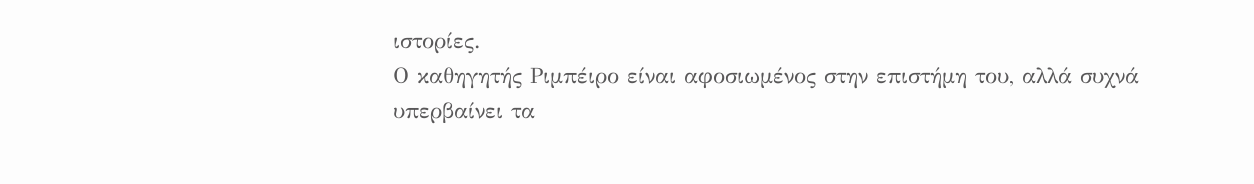ιστορίες.
Ο καθηγητής Ριμπέιρο είναι αφοσιωμένος στην επιστήμη του, αλλά συχνά υπερβαίνει τα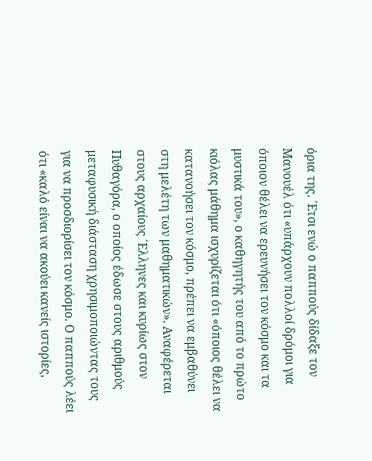όρια της. ΄Ετσι ενώ ο παππούς δίδαξε τον Μανουέλ ότι «υπάρχουν πολλοί δρόμοι για όποιον θέλει να ερευνήσει τον κόσμο και τα μυστικά του», ο καθηγητής του από το πρώτο κιόλας μάθημα ισχυρίζεται ότι «όποιος θέλει να κατανοήσει τον κόσμο, πρέπει να εμβαθύνει στη μελέτη των μαθηματικών». Αναφέρεται στους αρχαίους ΄Ελληνες και κυρίως στον Πυθαγόρα, ο οποίος έδωσε στους αριθμούς μεταφυσική διάσταση χρησιμοποιώντας τους για να προσδιορίσει τον κόσμο. Ο παππούς λέει ότι «καλό είναι να ακούει κανείς ιστορίες,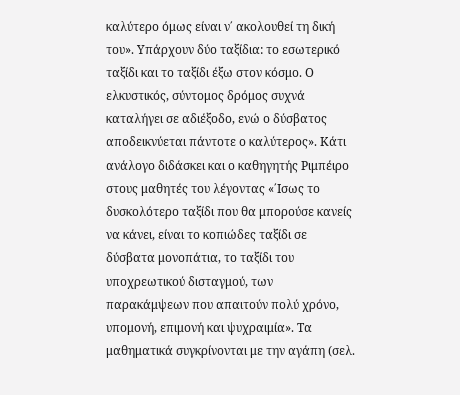καλύτερο όμως είναι ν΄ ακολουθεί τη δική του». Υπάρχουν δύο ταξίδια: το εσωτερικό ταξίδι και το ταξίδι έξω στον κόσμο. Ο ελκυστικός, σύντομος δρόμος συχνά καταλήγει σε αδιέξοδο, ενώ ο δύσβατος αποδεικνύεται πάντοτε ο καλύτερος». Κάτι ανάλογο διδάσκει και ο καθηγητής Ριμπέιρο στους μαθητές του λέγοντας «΄Ισως το δυσκολότερο ταξίδι που θα μπορούσε κανείς να κάνει, είναι το κοπιώδες ταξίδι σε δύσβατα μονοπάτια, το ταξίδι του υποχρεωτικού δισταγμού, των παρακάμψεων που απαιτούν πολύ χρόνο, υπομονή, επιμονή και ψυχραιμία». Τα μαθηματικά συγκρίνονται με την αγάπη (σελ.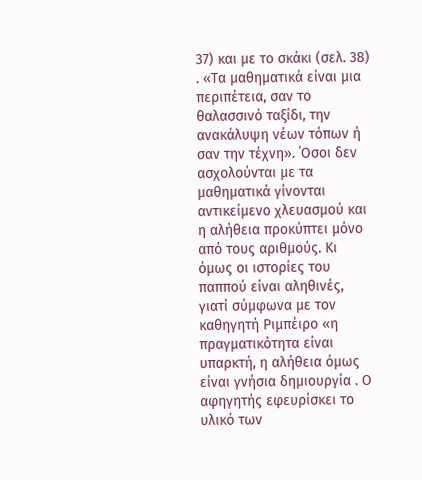37) και με το σκάκι (σελ. 38) . «Τα μαθηματικά είναι μια περιπέτεια, σαν το θαλασσινό ταξίδι, την ανακάλυψη νέων τόπων ή σαν την τέχνη». ΄Οσοι δεν ασχολούνται με τα μαθηματικά γίνονται αντικείμενο χλευασμού και η αλήθεια προκύπτει μόνο από τους αριθμούς. Κι όμως οι ιστορίες του παππού είναι αληθινές, γιατί σύμφωνα με τον καθηγητή Ριμπέιρο «η πραγματικότητα είναι υπαρκτή, η αλήθεια όμως είναι γνήσια δημιουργία . Ο αφηγητής εφευρίσκει το υλικό των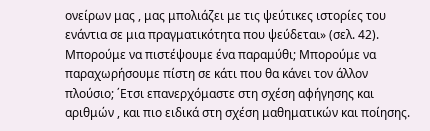ονείρων μας , μας μπολιάζει με τις ψεύτικες ιστορίες του ενάντια σε μια πραγματικότητα που ψεύδεται» (σελ. 42). Μπορούμε να πιστέψουμε ένα παραμύθι; Μπορούμε να παραχωρήσουμε πίστη σε κάτι που θα κάνει τον άλλον πλούσιο; ΄Ετσι επανερχόμαστε στη σχέση αφήγησης και αριθμών , και πιο ειδικά στη σχέση μαθηματικών και ποίησης.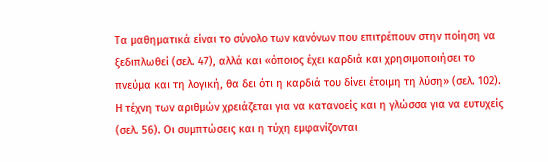Τα μαθηματικά είναι το σύνολο των κανόνων που επιτρέπουν στην ποίηση να ξεδιπλωθεί (σελ. 47), αλλά και «όποιος έχει καρδιά και χρησιμοποιήσει το πνεύμα και τη λογική, θα δει ότι η καρδιά του δίνει έτοιμη τη λύση» (σελ. 102). Η τέχνη των αριθμών χρειάζεται για να κατανοείς και η γλώσσα για να ευτυχείς (σελ. 56). Οι συμπτώσεις και η τύχη εμφανίζονται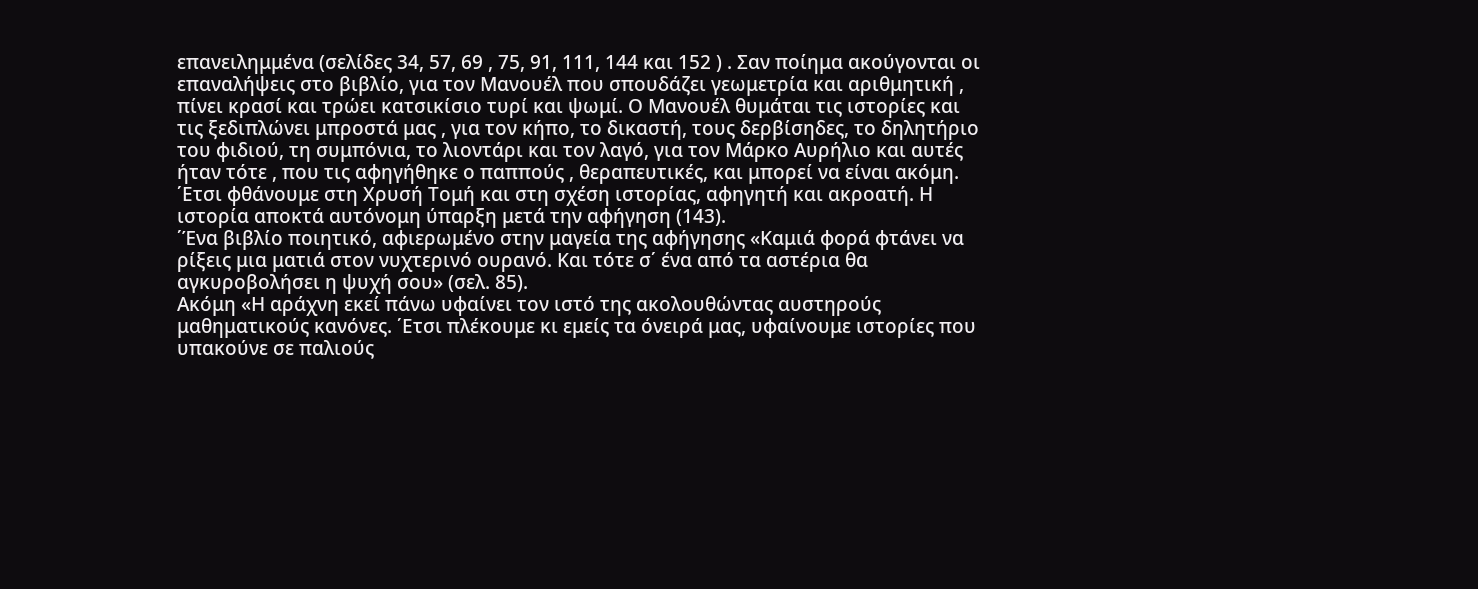επανειλημμένα (σελίδες 34, 57, 69 , 75, 91, 111, 144 και 152 ) . Σαν ποίημα ακούγονται οι επαναλήψεις στο βιβλίο, για τον Μανουέλ που σπουδάζει γεωμετρία και αριθμητική , πίνει κρασί και τρώει κατσικίσιο τυρί και ψωμί. Ο Μανουέλ θυμάται τις ιστορίες και τις ξεδιπλώνει μπροστά μας , για τον κήπο, το δικαστή, τους δερβίσηδες, το δηλητήριο του φιδιού, τη συμπόνια, το λιοντάρι και τον λαγό, για τον Μάρκο Αυρήλιο και αυτές ήταν τότε , που τις αφηγήθηκε ο παππούς , θεραπευτικές, και μπορεί να είναι ακόμη. ΄Ετσι φθάνουμε στη Χρυσή Τομή και στη σχέση ιστορίας, αφηγητή και ακροατή. Η ιστορία αποκτά αυτόνομη ύπαρξη μετά την αφήγηση (143).
΄Ένα βιβλίο ποιητικό, αφιερωμένο στην μαγεία της αφήγησης «Καμιά φορά φτάνει να ρίξεις μια ματιά στον νυχτερινό ουρανό. Και τότε σ΄ ένα από τα αστέρια θα αγκυροβολήσει η ψυχή σου» (σελ. 85).
Ακόμη «Η αράχνη εκεί πάνω υφαίνει τον ιστό της ακολουθώντας αυστηρούς μαθηματικούς κανόνες. ΄Ετσι πλέκουμε κι εμείς τα όνειρά μας, υφαίνουμε ιστορίες που υπακούνε σε παλιούς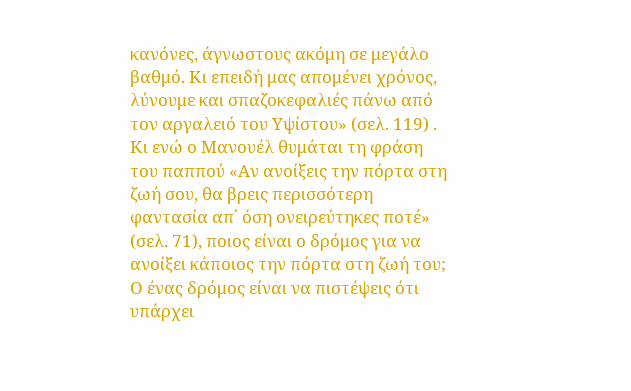κανόνες, άγνωστους ακόμη σε μεγάλο βαθμό. Κι επειδή μας απομένει χρόνος, λύνουμε και σπαζοκεφαλιές πάνω από τον αργαλειό του Υψίστου» (σελ. 119) .
Κι ενώ ο Μανουέλ θυμάται τη φράση του παππού «Αν ανοίξεις την πόρτα στη ζωή σου, θα βρεις περισσότερη φαντασία απ΄ όση ονειρεύτηκες ποτέ» (σελ. 71), ποιος είναι ο δρόμος για να ανοίξει κάποιος την πόρτα στη ζωή του; Ο ένας δρόμος είναι να πιστέψεις ότι υπάρχει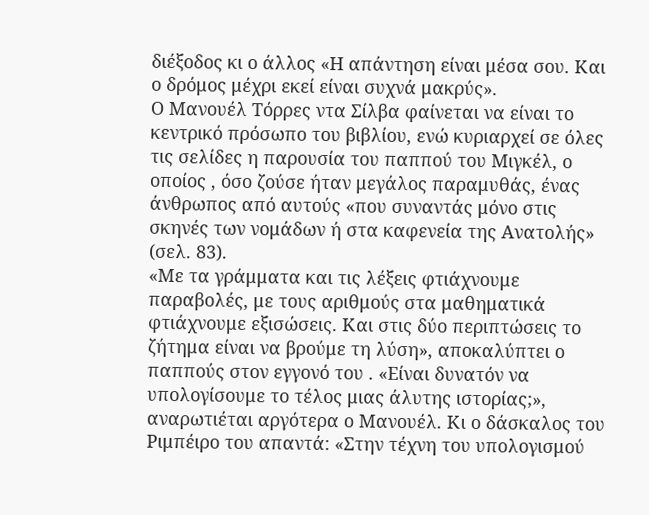διέξοδος κι ο άλλος «Η απάντηση είναι μέσα σου. Και ο δρόμος μέχρι εκεί είναι συχνά μακρύς».
Ο Μανουέλ Τόρρες ντα Σίλβα φαίνεται να είναι το κεντρικό πρόσωπο του βιβλίου, ενώ κυριαρχεί σε όλες τις σελίδες η παρουσία του παππού του Μιγκέλ, ο οποίος , όσο ζούσε ήταν μεγάλος παραμυθάς, ένας άνθρωπος από αυτούς «που συναντάς μόνο στις σκηνές των νομάδων ή στα καφενεία της Ανατολής» (σελ. 83).
«Με τα γράμματα και τις λέξεις φτιάχνουμε παραβολές, με τους αριθμούς στα μαθηματικά φτιάχνουμε εξισώσεις. Και στις δύο περιπτώσεις το ζήτημα είναι να βρούμε τη λύση», αποκαλύπτει ο παππούς στον εγγονό του . «Είναι δυνατόν να υπολογίσουμε το τέλος μιας άλυτης ιστορίας;», αναρωτιέται αργότερα ο Μανουέλ. Κι ο δάσκαλος του Ριμπέιρο του απαντά: «Στην τέχνη του υπολογισμού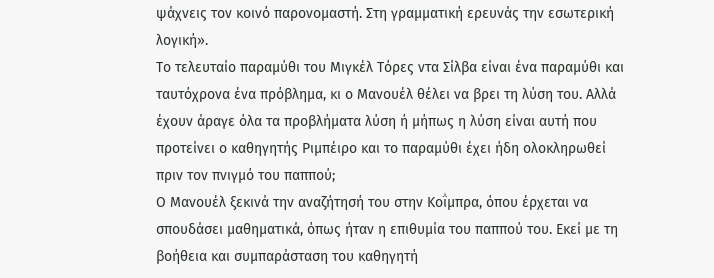ψάχνεις τον κοινό παρονομαστή. Στη γραμματική ερευνάς την εσωτερική λογική».
Το τελευταίο παραμύθι του Μιγκέλ Τόρες ντα Σίλβα είναι ένα παραμύθι και ταυτόχρονα ένα πρόβλημα, κι ο Μανουέλ θέλει να βρει τη λύση του. Αλλά έχουν άραγε όλα τα προβλήματα λύση ή μήπως η λύση είναι αυτή που προτείνει ο καθηγητής Ριμπέιρο και το παραμύθι έχει ήδη ολοκληρωθεί πριν τον πνιγμό του παππού;
Ο Μανουέλ ξεκινά την αναζήτησή του στην Κοΐμπρα, όπου έρχεται να σπουδάσει μαθηματικά, όπως ήταν η επιθυμία του παππού του. Εκεί με τη βοήθεια και συμπαράσταση του καθηγητή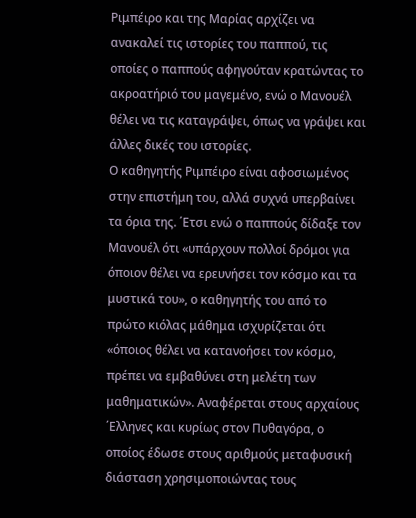Ριμπέιρο και της Μαρίας αρχίζει να ανακαλεί τις ιστορίες του παππού, τις οποίες ο παππούς αφηγούταν κρατώντας το ακροατήριό του μαγεμένο, ενώ ο Μανουέλ θέλει να τις καταγράψει, όπως να γράψει και άλλες δικές του ιστορίες.
Ο καθηγητής Ριμπέιρο είναι αφοσιωμένος στην επιστήμη του, αλλά συχνά υπερβαίνει τα όρια της. ΄Ετσι ενώ ο παππούς δίδαξε τον Μανουέλ ότι «υπάρχουν πολλοί δρόμοι για όποιον θέλει να ερευνήσει τον κόσμο και τα μυστικά του», ο καθηγητής του από το πρώτο κιόλας μάθημα ισχυρίζεται ότι «όποιος θέλει να κατανοήσει τον κόσμο, πρέπει να εμβαθύνει στη μελέτη των μαθηματικών». Αναφέρεται στους αρχαίους ΄Ελληνες και κυρίως στον Πυθαγόρα, ο οποίος έδωσε στους αριθμούς μεταφυσική διάσταση χρησιμοποιώντας τους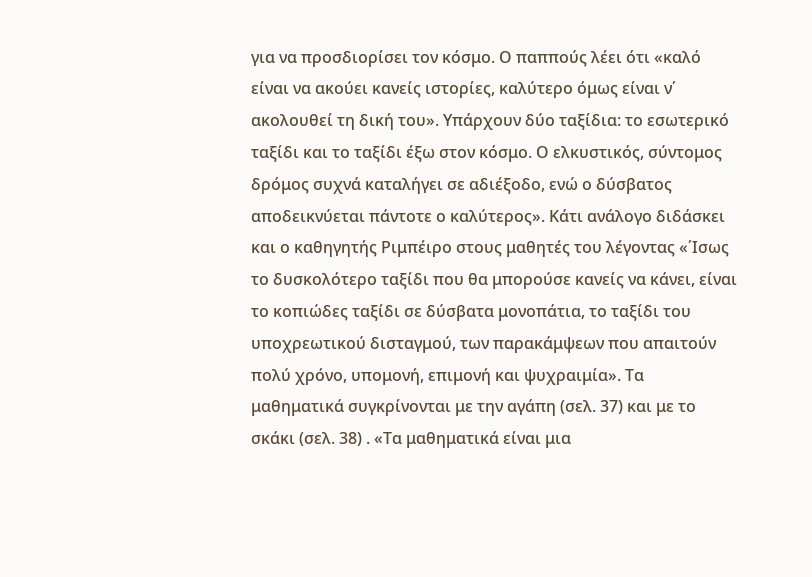για να προσδιορίσει τον κόσμο. Ο παππούς λέει ότι «καλό είναι να ακούει κανείς ιστορίες, καλύτερο όμως είναι ν΄ ακολουθεί τη δική του». Υπάρχουν δύο ταξίδια: το εσωτερικό ταξίδι και το ταξίδι έξω στον κόσμο. Ο ελκυστικός, σύντομος δρόμος συχνά καταλήγει σε αδιέξοδο, ενώ ο δύσβατος αποδεικνύεται πάντοτε ο καλύτερος». Κάτι ανάλογο διδάσκει και ο καθηγητής Ριμπέιρο στους μαθητές του λέγοντας «΄Ισως το δυσκολότερο ταξίδι που θα μπορούσε κανείς να κάνει, είναι το κοπιώδες ταξίδι σε δύσβατα μονοπάτια, το ταξίδι του υποχρεωτικού δισταγμού, των παρακάμψεων που απαιτούν πολύ χρόνο, υπομονή, επιμονή και ψυχραιμία». Τα μαθηματικά συγκρίνονται με την αγάπη (σελ. 37) και με το σκάκι (σελ. 38) . «Τα μαθηματικά είναι μια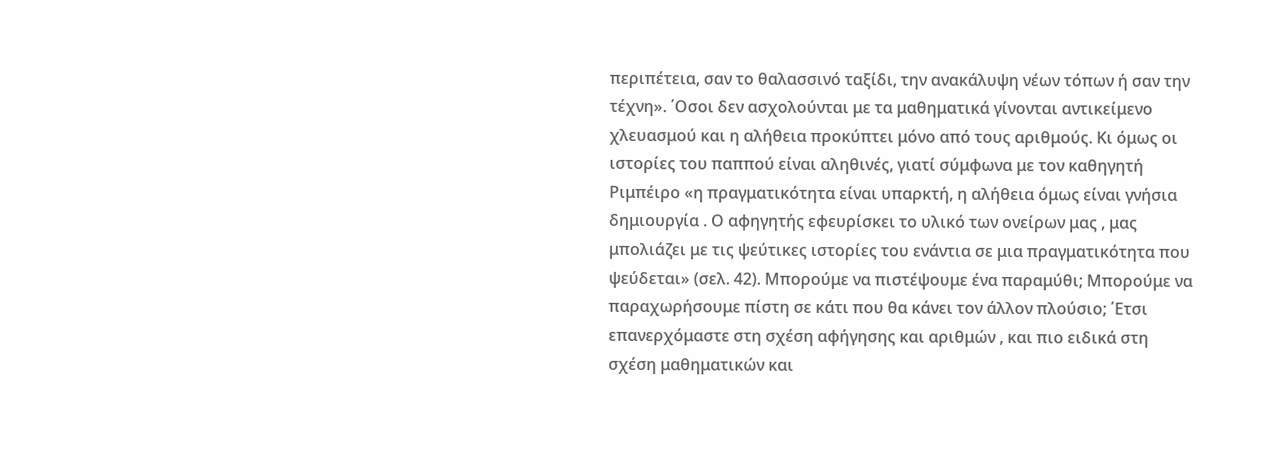περιπέτεια, σαν το θαλασσινό ταξίδι, την ανακάλυψη νέων τόπων ή σαν την τέχνη». ΄Οσοι δεν ασχολούνται με τα μαθηματικά γίνονται αντικείμενο χλευασμού και η αλήθεια προκύπτει μόνο από τους αριθμούς. Κι όμως οι ιστορίες του παππού είναι αληθινές, γιατί σύμφωνα με τον καθηγητή Ριμπέιρο «η πραγματικότητα είναι υπαρκτή, η αλήθεια όμως είναι γνήσια δημιουργία . Ο αφηγητής εφευρίσκει το υλικό των ονείρων μας , μας μπολιάζει με τις ψεύτικες ιστορίες του ενάντια σε μια πραγματικότητα που ψεύδεται» (σελ. 42). Μπορούμε να πιστέψουμε ένα παραμύθι; Μπορούμε να παραχωρήσουμε πίστη σε κάτι που θα κάνει τον άλλον πλούσιο; ΄Ετσι επανερχόμαστε στη σχέση αφήγησης και αριθμών , και πιο ειδικά στη σχέση μαθηματικών και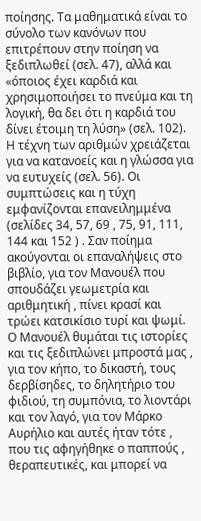ποίησης. Τα μαθηματικά είναι το σύνολο των κανόνων που επιτρέπουν στην ποίηση να ξεδιπλωθεί (σελ. 47), αλλά και «όποιος έχει καρδιά και χρησιμοποιήσει το πνεύμα και τη λογική, θα δει ότι η καρδιά του δίνει έτοιμη τη λύση» (σελ. 102). Η τέχνη των αριθμών χρειάζεται για να κατανοείς και η γλώσσα για να ευτυχείς (σελ. 56). Οι συμπτώσεις και η τύχη εμφανίζονται επανειλημμένα (σελίδες 34, 57, 69 , 75, 91, 111, 144 και 152 ) . Σαν ποίημα ακούγονται οι επαναλήψεις στο βιβλίο, για τον Μανουέλ που σπουδάζει γεωμετρία και αριθμητική , πίνει κρασί και τρώει κατσικίσιο τυρί και ψωμί. Ο Μανουέλ θυμάται τις ιστορίες και τις ξεδιπλώνει μπροστά μας , για τον κήπο, το δικαστή, τους δερβίσηδες, το δηλητήριο του φιδιού, τη συμπόνια, το λιοντάρι και τον λαγό, για τον Μάρκο Αυρήλιο και αυτές ήταν τότε , που τις αφηγήθηκε ο παππούς , θεραπευτικές, και μπορεί να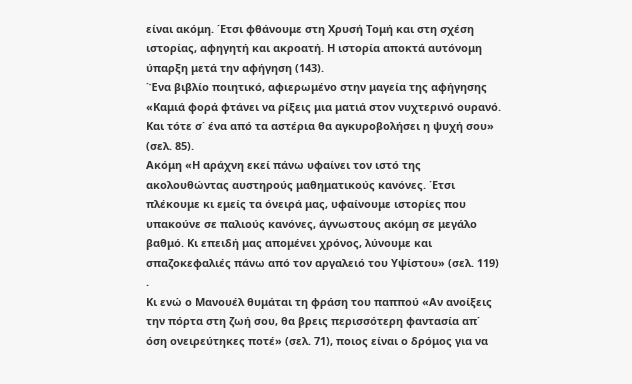είναι ακόμη. ΄Ετσι φθάνουμε στη Χρυσή Τομή και στη σχέση ιστορίας, αφηγητή και ακροατή. Η ιστορία αποκτά αυτόνομη ύπαρξη μετά την αφήγηση (143).
΄Ένα βιβλίο ποιητικό, αφιερωμένο στην μαγεία της αφήγησης «Καμιά φορά φτάνει να ρίξεις μια ματιά στον νυχτερινό ουρανό. Και τότε σ΄ ένα από τα αστέρια θα αγκυροβολήσει η ψυχή σου» (σελ. 85).
Ακόμη «Η αράχνη εκεί πάνω υφαίνει τον ιστό της ακολουθώντας αυστηρούς μαθηματικούς κανόνες. ΄Ετσι πλέκουμε κι εμείς τα όνειρά μας, υφαίνουμε ιστορίες που υπακούνε σε παλιούς κανόνες, άγνωστους ακόμη σε μεγάλο βαθμό. Κι επειδή μας απομένει χρόνος, λύνουμε και σπαζοκεφαλιές πάνω από τον αργαλειό του Υψίστου» (σελ. 119) .
Κι ενώ ο Μανουέλ θυμάται τη φράση του παππού «Αν ανοίξεις την πόρτα στη ζωή σου, θα βρεις περισσότερη φαντασία απ΄ όση ονειρεύτηκες ποτέ» (σελ. 71), ποιος είναι ο δρόμος για να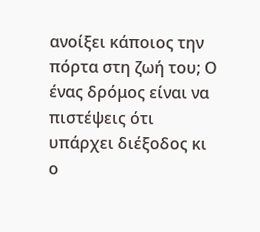ανοίξει κάποιος την πόρτα στη ζωή του; Ο ένας δρόμος είναι να πιστέψεις ότι υπάρχει διέξοδος κι ο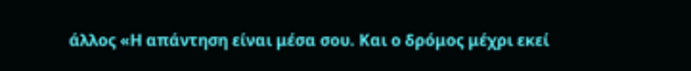άλλος «Η απάντηση είναι μέσα σου. Και ο δρόμος μέχρι εκεί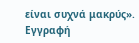είναι συχνά μακρύς».
Εγγραφή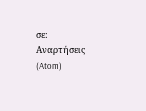σε:
Αναρτήσεις (Atom)